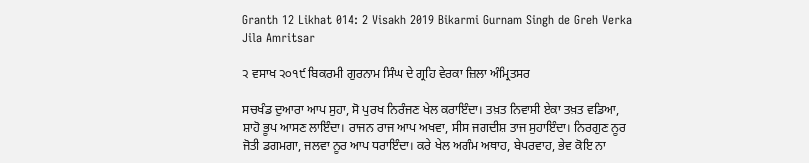Granth 12 Likhat 014: 2 Visakh 2019 Bikarmi Gurnam Singh de Greh Verka Jila Amritsar

੨ ਵਸਾਖ ੨੦੧੯ ਬਿਕਰਮੀ ਗੁਰਨਾਮ ਸਿੰਘ ਦੇ ਗ੍ਰਹਿ ਵੇਰਕਾ ਜ਼ਿਲਾ ਅੰਮ੍ਰਿਤਸਰ

ਸਚਖੰਡ ਦੁਆਰਾ ਆਪ ਸੁਹਾ, ਸੋ ਪੁਰਖ ਨਿਰੰਜਣ ਖੇਲ ਕਰਾਇੰਦਾ। ਤਖ਼ਤ ਨਿਵਾਸੀ ਏਕਾ ਤਖ਼ਤ ਵਡਿਆ, ਸ਼ਾਹੋ ਭੂਪ ਆਸਣ ਲਾਇੰਦਾ। ਰਾਜਨ ਰਾਜ ਆਪ ਅਖਵਾ, ਸੀਸ ਜਗਦੀਸ਼ ਤਾਜ ਸੁਹਾਇੰਦਾ। ਨਿਰਗੁਣ ਨੂਰ ਜੋਤੀ ਡਗਮਗਾ, ਜਲਵਾ ਨੂਰ ਆਪ ਧਰਾਇੰਦਾ। ਕਰੇ ਖੇਲ ਅਗੰਮ ਅਥਾਹ, ਬੇਪਰਵਾਹ, ਭੇਵ ਕੋਇ ਨਾ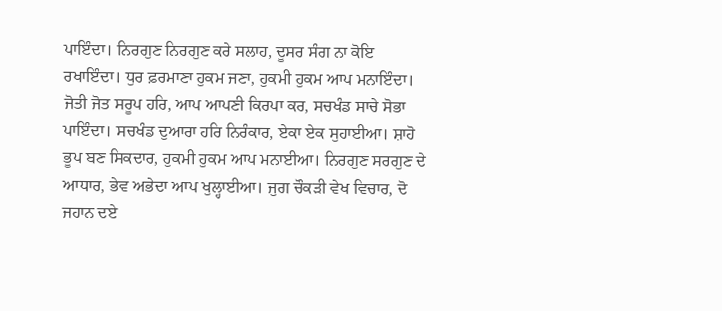ਪਾਇੰਦਾ। ਨਿਰਗੁਣ ਨਿਰਗੁਣ ਕਰੇ ਸਲਾਹ, ਦੂਸਰ ਸੰਗ ਨਾ ਕੋਇ ਰਖਾਇੰਦਾ। ਧੁਰ ਫ਼ਰਮਾਣਾ ਹੁਕਮ ਜਣਾ, ਹੁਕਮੀ ਹੁਕਮ ਆਪ ਮਨਾਇੰਦਾ। ਜੋਤੀ ਜੋਤ ਸਰੂਪ ਹਰਿ, ਆਪ ਆਪਣੀ ਕਿਰਪਾ ਕਰ, ਸਚਖੰਡ ਸਾਚੇ ਸੋਭਾ ਪਾਇੰਦਾ। ਸਚਖੰਡ ਦੁਆਰਾ ਹਰਿ ਨਿਰੰਕਾਰ, ਏਕਾ ਏਕ ਸੁਹਾਈਆ। ਸ਼ਾਹੋ ਭੂਪ ਬਣ ਸਿਕਦਾਰ, ਹੁਕਮੀ ਹੁਕਮ ਆਪ ਮਨਾਈਆ। ਨਿਰਗੁਣ ਸਰਗੁਣ ਦੇ ਆਧਾਰ, ਭੇਵ ਅਭੇਦਾ ਆਪ ਖੁਲ੍ਹਾਈਆ। ਜੁਗ ਚੌਕੜੀ ਵੇਖ ਵਿਚਾਰ, ਦੋ ਜਹਾਨ ਦਏ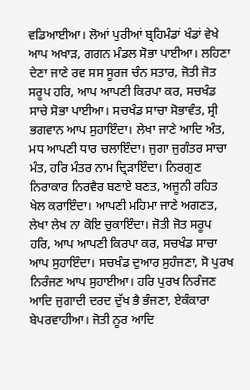ਵਡਿਆਈਆ। ਲੋਆਂ ਪੁਰੀਆਂ ਬ੍ਰਹਿਮੰਡਾਂ ਖੰਡਾਂ ਵੇਖੇ ਆਪ ਅਖਾੜ, ਗਗਨ ਮੰਡਲ ਸੋਭਾ ਪਾਈਆ। ਲਹਿਣਾ ਦੇਣਾ ਜਾਣੇ ਰਵ ਸਸ ਸੂਰਜ ਚੰਨ ਸਤਾਰ, ਜੋਤੀ ਜੋਤ ਸਰੂਪ ਹਰਿ, ਆਪ ਆਪਣੀ ਕਿਰਪਾ ਕਰ, ਸਚਖੰਡ ਸਾਚੇ ਸੋਭਾ ਪਾਈਆ। ਸਚਖੰਡ ਸਾਚਾ ਸੋਭਾਵੰਤ, ਸ੍ਰੀ ਭਗਵਾਨ ਆਪ ਸੁਹਾਇੰਦਾ। ਲੇਖਾ ਜਾਣੇ ਆਦਿ ਅੰਤ, ਮਧ ਆਪਣੀ ਧਾਰ ਚਲਾਇੰਦਾ। ਜੁਗਾ ਜੁਗੰਤਰ ਸਾਚਾ ਮੰਤ, ਹਰਿ ਮੰਤਰ ਨਾਮ ਦ੍ਰਿੜਾਇੰਦਾ। ਨਿਰਗੁਣ ਨਿਰਾਕਾਰ ਨਿਰਵੈਰ ਬਣਾਏ ਬਣਤ, ਅਜੂਨੀ ਰਹਿਤ ਖੇਲ ਕਰਾਇੰਦਾ। ਆਪਣੀ ਮਹਿਮਾ ਜਾਣੇ ਅਗਣਤ, ਲੇਖਾ ਲੇਖ ਨਾ ਕੋਇ ਚੁਕਾਇੰਦਾ। ਜੋਤੀ ਜੋਤ ਸਰੂਪ ਹਰਿ, ਆਪ ਆਪਣੀ ਕਿਰਪਾ ਕਰ, ਸਚਖੰਡ ਸਾਚਾ ਆਪ ਸੁਹਾਇੰਦਾ। ਸਚਖੰਡ ਦੁਆਰ ਸੁਹੰਜਣਾ, ਸੋ ਪੁਰਖ ਨਿਰੰਜਣ ਆਪ ਸੁਹਾਈਆ। ਹਰਿ ਪੁਰਖ ਨਿਰੰਜਣ ਆਦਿ ਜੁਗਾਦੀ ਦਰਦ ਦੁੱਖ ਭੈ ਭੰਜਣਾ, ਏਕੰਕਾਰਾ ਬੇਪਰਵਾਹੀਆ। ਜੋਤੀ ਨੂਰ ਆਦਿ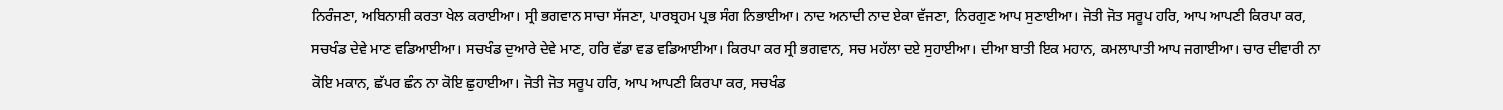ਨਿਰੰਜਣਾ, ਅਬਿਨਾਸ਼ੀ ਕਰਤਾ ਖੇਲ ਕਰਾਈਆ। ਸ੍ਰੀ ਭਗਵਾਨ ਸਾਚਾ ਸੱਜਣਾ, ਪਾਰਬ੍ਰਹਮ ਪ੍ਰਭ ਸੰਗ ਨਿਭਾਈਆ। ਨਾਦ ਅਨਾਦੀ ਨਾਦ ਏਕਾ ਵੱਜਣਾ, ਨਿਰਗੁਣ ਆਪ ਸੁਣਾਈਆ। ਜੋਤੀ ਜੋਤ ਸਰੂਪ ਹਰਿ, ਆਪ ਆਪਣੀ ਕਿਰਪਾ ਕਰ, ਸਚਖੰਡ ਦੇਵੇ ਮਾਣ ਵਡਿਆਈਆ। ਸਚਖੰਡ ਦੁਆਰੇ ਦੇਵੇ ਮਾਣ, ਹਰਿ ਵੱਡਾ ਵਡ ਵਡਿਆਈਆ। ਕਿਰਪਾ ਕਰ ਸ੍ਰੀ ਭਗਵਾਨ, ਸਚ ਮਹੱਲਾ ਦਏ ਸੁਹਾਈਆ। ਦੀਆ ਬਾਤੀ ਇਕ ਮਹਾਨ, ਕਮਲਾਪਾਤੀ ਆਪ ਜਗਾਈਆ। ਚਾਰ ਦੀਵਾਰੀ ਨਾ ਕੋਇ ਮਕਾਨ, ਛੱਪਰ ਛੰਨ ਨਾ ਕੋਇ ਛੁਹਾਈਆ। ਜੋਤੀ ਜੋਤ ਸਰੂਪ ਹਰਿ, ਆਪ ਆਪਣੀ ਕਿਰਪਾ ਕਰ, ਸਚਖੰਡ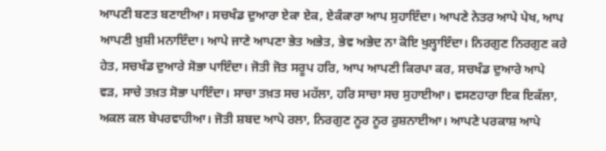ਆਪਣੀ ਬਣਤ ਬਣਾਈਆ। ਸਚਖੰਡ ਦੁਆਰਾ ਏਕਾ ਏਕ, ਏਕੰਕਾਰਾ ਆਪ ਸੁਹਾਇੰਦਾ। ਆਪਣੇ ਨੇਤਰ ਆਪੇ ਪੇਖ, ਆਪ ਆਪਣੀ ਖ਼ੁਸ਼ੀ ਮਨਾਇੰਦਾ। ਆਪੇ ਜਾਣੇ ਆਪਣਾ ਭੇਤ ਅਭੇਤ, ਭੇਵ ਅਭੇਦ ਨਾ ਕੋਇ ਖੁਲ੍ਹਾਇੰਦਾ। ਨਿਰਗੁਣ ਨਿਰਗੁਣ ਕਰੇ ਹੇਤ, ਸਚਖੰਡ ਦੁਆਰੇ ਸੋਭਾ ਪਾਇੰਦਾ। ਜੋਤੀ ਜੋਤ ਸਰੂਪ ਹਰਿ, ਆਪ ਆਪਣੀ ਕਿਰਪਾ ਕਰ, ਸਚਖੰਡ ਦੁਆਰੇ ਆਪੇ ਵੜ, ਸਾਚੇ ਤਖ਼ਤ ਸੋਭਾ ਪਾਇੰਦਾ। ਸਾਚਾ ਤਖ਼ਤ ਸਚ ਮਹੱਲਾ, ਹਰਿ ਸਾਚਾ ਸਚ ਸੁਹਾਈਆ। ਵਸਣਹਾਰਾ ਇਕ ਇਕੱਲਾ, ਅਕਲ ਕਲ ਬੇਪਰਵਾਹੀਆ। ਜੋਤੀ ਸ਼ਬਦ ਆਪੇ ਰਲਾ, ਨਿਰਗੁਣ ਨੂਰ ਨੂਰ ਰੁਸ਼ਨਾਈਆ। ਆਪਣੇ ਪਰਕਾਸ਼ ਆਪੇ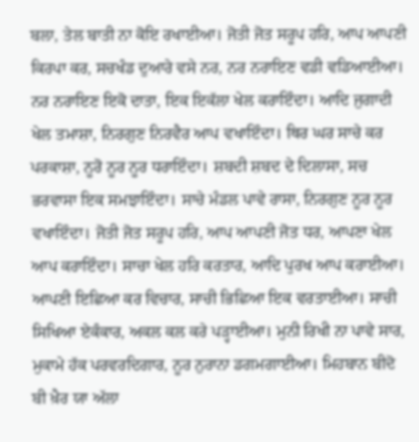ਬਲਾ, ਤੇਲ ਬਾਤੀ ਨਾ ਕੋਇ ਰਖਾਈਆ। ਜੋਤੀ ਜੋਤ ਸਰੂਪ ਹਰਿ, ਆਪ ਆਪਣੀ ਕਿਰਪਾ ਕਰ, ਸਚਖੰਡ ਦੁਆਰੇ ਵਸੇ ਨਰ, ਨਰ ਨਰਾਇਣ ਵਡੀ ਵਡਿਆਈਆ। ਨਰ ਨਰਾਇਣ ਇਕੋ ਦਾਤਾ, ਇਕ ਇਕੱਲਾ ਖੇਲ ਕਰਾਇੰਦਾ। ਆਦਿ ਜੁਗਾਦੀ ਖੇਲ ਤਮਾਸ਼ਾ, ਨਿਰਗੁਣ ਨਿਰਵੈਰ ਆਪ ਵਖਾਇੰਦਾ। ਥਿਰ ਘਰ ਸਾਚੇ ਕਰ ਪਰਕਾਸ਼ਾ, ਨੂਰੋ ਨੂਰ ਨੂਰ ਧਰਾਇੰਦਾ। ਸ਼ਬਦੀ ਸ਼ਬਦ ਦੇ ਦਿਲਾਸਾ, ਸਚ ਭਰਵਾਸਾ ਇਕ ਸਮਝਾਇੰਦਾ। ਸਾਚੇ ਮੰਡਲ ਪਾਵੇ ਰਾਸਾ, ਨਿਰਗੁਣ ਨੂਰ ਨੂਰ ਵਖਾਇੰਦਾ। ਜੋਤੀ ਜੋਤ ਸਰੂਪ ਹਰਿ, ਆਪ ਆਪਣੀ ਜੋਤ ਧਰ, ਆਪਣਾ ਖੇਲ ਆਪ ਕਰਾਇੰਦਾ। ਸਾਚਾ ਖੇਲ ਹਰਿ ਕਰਤਾਰ, ਆਦਿ ਪੁਰਖ ਆਪ ਕਰਾਈਆ। ਆਪਣੀ ਇਛਿਆ ਕਰ ਵਿਚਾਰ, ਸਾਚੀ ਭਿਛਿਆ ਇਕ ਵਰਤਾਈਆ। ਸਾਚੀ ਸਿਖਿਆ ਏਕੰਕਾਰ, ਅਕਲ ਕਲ ਕਰੇ ਪੜ੍ਹਾਈਆ। ਮੁਨੀ ਰਿਖੀ ਨਾ ਪਾਵੇ ਸਾਰ, ਮੁਕਾਮੇ ਹੱਕ ਪਰਵਰਦਿਗਾਰ, ਨੂਰ ਨੁਰਾਨਾ ਡਗਮਗਾਈਆ। ਮਿਹਬਾਨ ਬੀਦੋ ਬੀ ਖ਼ੈਰ ਯਾ ਅੱਲਾ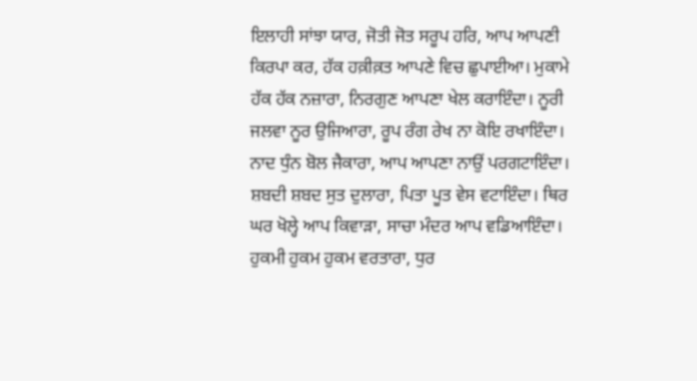ਇਲਾਹੀ ਸਾਂਝਾ ਯਾਰ, ਜੋਤੀ ਜੋਤ ਸਰੂਪ ਹਰਿ, ਆਪ ਆਪਣੀ ਕਿਰਪਾ ਕਰ, ਹੱਕ ਹਕ਼ੀਕ਼ਤ ਆਪਣੇ ਵਿਚ ਛੁਪਾਈਆ। ਮੁਕਾਮੇ ਹੱਕ ਹੱਕ ਨਜ਼ਾਰਾ, ਨਿਰਗੁਣ ਆਪਣਾ ਖੇਲ ਕਰਾਇੰਦਾ। ਨੂਰੀ ਜਲਵਾ ਨੂਰ ਉਜਿਆਰਾ, ਰੂਪ ਰੰਗ ਰੇਖ ਨਾ ਕੋਇ ਰਖਾਇੰਦਾ। ਨਾਦ ਧੁੰਨ ਬੋਲ ਜੈਕਾਰਾ, ਆਪ ਆਪਣਾ ਨਾਉਂ ਪਰਗਟਾਇੰਦਾ। ਸ਼ਬਦੀ ਸ਼ਬਦ ਸੁਤ ਦੁਲਾਰਾ, ਪਿਤਾ ਪੂਤ ਵੇਸ ਵਟਾਇੰਦਾ। ਥਿਰ ਘਰ ਖੋਲ੍ਹੇ ਆਪ ਕਿਵਾੜਾ, ਸਾਚਾ ਮੰਦਰ ਆਪ ਵਡਿਆਇੰਦਾ। ਹੁਕਮੀ ਹੁਕਮ ਹੁਕਮ ਵਰਤਾਰਾ, ਧੁਰ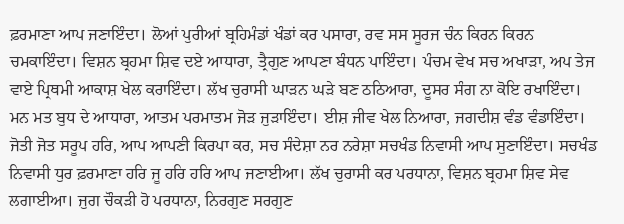ਫ਼ਰਮਾਣਾ ਆਪ ਜਣਾਇੰਦਾ। ਲੋਆਂ ਪੁਰੀਆਂ ਬ੍ਰਹਿਮੰਡਾਂ ਖੰਡਾਂ ਕਰ ਪਸਾਰਾ, ਰਵ ਸਸ ਸੂਰਜ ਚੰਨ ਕਿਰਨ ਕਿਰਨ ਚਮਕਾਇੰਦਾ। ਵਿਸ਼ਨ ਬ੍ਰਹਮਾ ਸ਼ਿਵ ਦਏ ਆਧਾਰਾ, ਤ੍ਰੈਗੁਣ ਆਪਣਾ ਬੰਧਨ ਪਾਇੰਦਾ। ਪੰਚਮ ਵੇਖ ਸਚ ਅਖਾੜਾ, ਅਪ ਤੇਜ ਵਾਏ ਪ੍ਰਿਥਮੀ ਆਕਾਸ਼ ਖੇਲ ਕਰਾਇੰਦਾ। ਲੱਖ ਚੁਰਾਸੀ ਘਾੜਨ ਘੜੇ ਬਣ ਠਠਿਆਰਾ, ਦੂਸਰ ਸੰਗ ਨਾ ਕੋਇ ਰਖਾਇੰਦਾ। ਮਨ ਮਤ ਬੁਧ ਦੇ ਆਧਾਰਾ, ਆਤਮ ਪਰਮਾਤਮ ਜੋੜ ਜੁੜਾਇੰਦਾ। ਈਸ਼ ਜੀਵ ਖੇਲ ਨਿਆਰਾ, ਜਗਦੀਸ਼ ਵੰਡ ਵੰਡਾਇੰਦਾ। ਜੋਤੀ ਜੋਤ ਸਰੂਪ ਹਰਿ, ਆਪ ਆਪਣੀ ਕਿਰਪਾ ਕਰ, ਸਚ ਸੰਦੇਸ਼ਾ ਨਰ ਨਰੇਸ਼ਾ ਸਚਖੰਡ ਨਿਵਾਸੀ ਆਪ ਸੁਣਾਇੰਦਾ। ਸਚਖੰਡ ਨਿਵਾਸੀ ਧੁਰ ਫ਼ਰਮਾਣਾ ਹਰਿ ਜੂ ਹਰਿ ਹਰਿ ਆਪ ਜਣਾਈਆ। ਲੱਖ ਚੁਰਾਸੀ ਕਰ ਪਰਧਾਨਾ, ਵਿਸ਼ਨ ਬ੍ਰਹਮਾ ਸ਼ਿਵ ਸੇਵ ਲਗਾਈਆ। ਜੁਗ ਚੌਕੜੀ ਹੋ ਪਰਧਾਨਾ, ਨਿਰਗੁਣ ਸਰਗੁਣ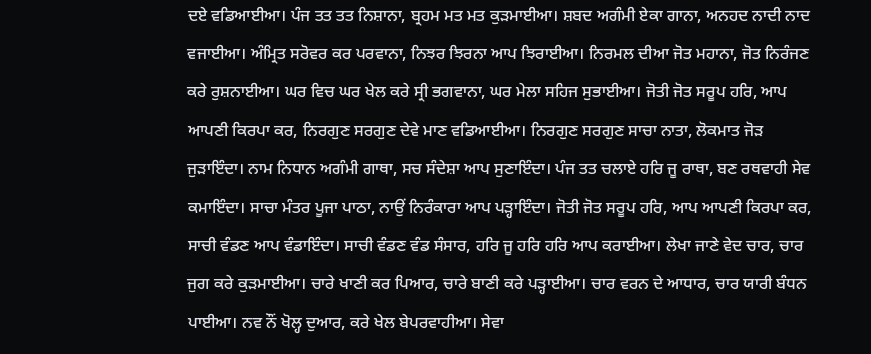ਦਏ ਵਡਿਆਈਆ। ਪੰਜ ਤਤ ਤਤ ਨਿਸ਼ਾਨਾ, ਬ੍ਰਹਮ ਮਤ ਮਤ ਕੁੜਮਾਈਆ। ਸ਼ਬਦ ਅਗੰਮੀ ਏਕਾ ਗਾਨਾ, ਅਨਹਦ ਨਾਦੀ ਨਾਦ ਵਜਾਈਆ। ਅੰਮ੍ਰਿਤ ਸਰੋਵਰ ਕਰ ਪਰਵਾਨਾ, ਨਿਝਰ ਝਿਰਨਾ ਆਪ ਝਿਰਾਈਆ। ਨਿਰਮਲ ਦੀਆ ਜੋਤ ਮਹਾਨਾ, ਜੋਤ ਨਿਰੰਜਣ ਕਰੇ ਰੁਸ਼ਨਾਈਆ। ਘਰ ਵਿਚ ਘਰ ਖੇਲ ਕਰੇ ਸ੍ਰੀ ਭਗਵਾਨਾ, ਘਰ ਮੇਲਾ ਸਹਿਜ ਸੁਭਾਈਆ। ਜੋਤੀ ਜੋਤ ਸਰੂਪ ਹਰਿ, ਆਪ ਆਪਣੀ ਕਿਰਪਾ ਕਰ, ਨਿਰਗੁਣ ਸਰਗੁਣ ਦੇਵੇ ਮਾਣ ਵਡਿਆਈਆ। ਨਿਰਗੁਣ ਸਰਗੁਣ ਸਾਚਾ ਨਾਤਾ, ਲੋਕਮਾਤ ਜੋੜ ਜੁੜਾਇੰਦਾ। ਨਾਮ ਨਿਧਾਨ ਅਗੰਮੀ ਗਾਥਾ, ਸਚ ਸੰਦੇਸ਼ਾ ਆਪ ਸੁਣਾਇੰਦਾ। ਪੰਜ ਤਤ ਚਲਾਏ ਹਰਿ ਜੂ ਰਾਥਾ, ਬਣ ਰਥਵਾਹੀ ਸੇਵ ਕਮਾਇੰਦਾ। ਸਾਚਾ ਮੰਤਰ ਪੂਜਾ ਪਾਠਾ, ਨਾਉਂ ਨਿਰੰਕਾਰਾ ਆਪ ਪੜ੍ਹਾਇੰਦਾ। ਜੋਤੀ ਜੋਤ ਸਰੂਪ ਹਰਿ, ਆਪ ਆਪਣੀ ਕਿਰਪਾ ਕਰ, ਸਾਚੀ ਵੰਡਣ ਆਪ ਵੰਡਾਇੰਦਾ। ਸਾਚੀ ਵੰਡਣ ਵੰਡ ਸੰਸਾਰ, ਹਰਿ ਜੂ ਹਰਿ ਹਰਿ ਆਪ ਕਰਾਈਆ। ਲੇਖਾ ਜਾਣੇ ਵੇਦ ਚਾਰ, ਚਾਰ ਜੁਗ ਕਰੇ ਕੁੜਮਾਈਆ। ਚਾਰੇ ਖਾਣੀ ਕਰ ਪਿਆਰ, ਚਾਰੇ ਬਾਣੀ ਕਰੇ ਪੜ੍ਹਾਈਆ। ਚਾਰ ਵਰਨ ਦੇ ਆਧਾਰ, ਚਾਰ ਯਾਰੀ ਬੰਧਨ ਪਾਈਆ। ਨਵ ਨੌਂ ਖੋਲ੍ਹ ਦੁਆਰ, ਕਰੇ ਖੇਲ ਬੇਪਰਵਾਹੀਆ। ਸੇਵਾ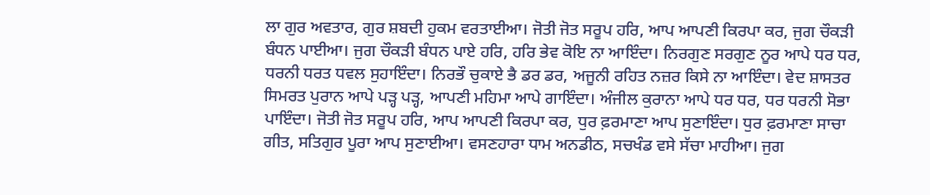ਲਾ ਗੁਰ ਅਵਤਾਰ, ਗੁਰ ਸ਼ਬਦੀ ਹੁਕਮ ਵਰਤਾਈਆ। ਜੋਤੀ ਜੋਤ ਸਰੂਪ ਹਰਿ, ਆਪ ਆਪਣੀ ਕਿਰਪਾ ਕਰ, ਜੁਗ ਚੌਕੜੀ ਬੰਧਨ ਪਾਈਆ। ਜੁਗ ਚੌਕੜੀ ਬੰਧਨ ਪਾਏ ਹਰਿ, ਹਰਿ ਭੇਵ ਕੋਇ ਨਾ ਆਇੰਦਾ। ਨਿਰਗੁਣ ਸਰਗੁਣ ਨੂਰ ਆਪੇ ਧਰ ਧਰ, ਧਰਨੀ ਧਰਤ ਧਵਲ ਸੁਹਾਇੰਦਾ। ਨਿਰਭੌ ਚੁਕਾਏ ਭੈ ਡਰ ਡਰ, ਅਜੂਨੀ ਰਹਿਤ ਨਜ਼ਰ ਕਿਸੇ ਨਾ ਆਇੰਦਾ। ਵੇਦ ਸ਼ਾਸਤਰ ਸਿਮਰਤ ਪੁਰਾਨ ਆਪੇ ਪੜ੍ਹ ਪੜ੍ਹ, ਆਪਣੀ ਮਹਿਮਾ ਆਪੇ ਗਾਇੰਦਾ। ਅੰਜੀਲ ਕੁਰਾਨਾ ਆਪੇ ਧਰ ਧਰ, ਧਰ ਧਰਨੀ ਸੋਭਾ ਪਾਇੰਦਾ। ਜੋਤੀ ਜੋਤ ਸਰੂਪ ਹਰਿ, ਆਪ ਆਪਣੀ ਕਿਰਪਾ ਕਰ, ਧੁਰ ਫ਼ਰਮਾਣਾ ਆਪ ਸੁਣਾਇੰਦਾ। ਧੁਰ ਫ਼ਰਮਾਣਾ ਸਾਚਾ ਗੀਤ, ਸਤਿਗੁਰ ਪੂਰਾ ਆਪ ਸੁਣਾਈਆ। ਵਸਣਹਾਰਾ ਧਾਮ ਅਨਡੀਠ, ਸਚਖੰਡ ਵਸੇ ਸੱਚਾ ਮਾਹੀਆ। ਜੁਗ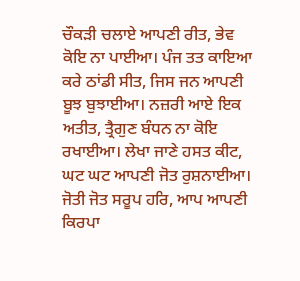ਚੌਕੜੀ ਚਲਾਏ ਆਪਣੀ ਰੀਤ, ਭੇਵ ਕੋਇ ਨਾ ਪਾਈਆ। ਪੰਜ ਤਤ ਕਾਇਆ ਕਰੇ ਠਾਂਡੀ ਸੀਤ, ਜਿਸ ਜਨ ਆਪਣੀ ਬੂਝ ਬੁਝਾਈਆ। ਨਜ਼ਰੀ ਆਏ ਇਕ ਅਤੀਤ, ਤ੍ਰੈਗੁਣ ਬੰਧਨ ਨਾ ਕੋਇ ਰਖਾਈਆ। ਲੇਖਾ ਜਾਣੇ ਹਸਤ ਕੀਟ, ਘਟ ਘਟ ਆਪਣੀ ਜੋਤ ਰੁਸ਼ਨਾਈਆ। ਜੋਤੀ ਜੋਤ ਸਰੂਪ ਹਰਿ, ਆਪ ਆਪਣੀ ਕਿਰਪਾ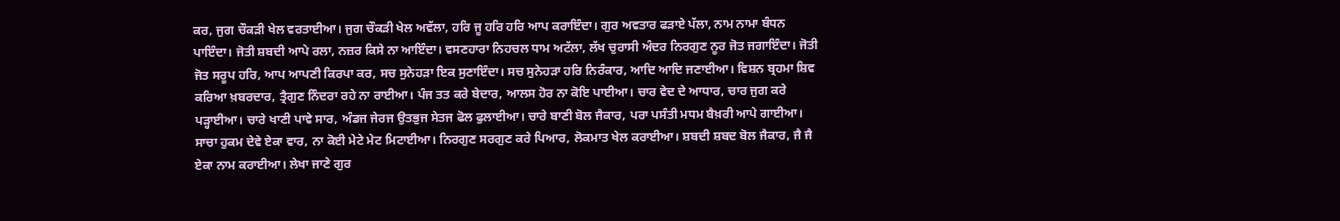ਕਰ, ਜੁਗ ਚੌਕੜੀ ਖੇਲ ਵਰਤਾਈਆ। ਜੁਗ ਚੌਕੜੀ ਖੇਲ ਅਵੱਲਾ, ਹਰਿ ਜੂ ਹਰਿ ਹਰਿ ਆਪ ਕਰਾਇੰਦਾ। ਗੁਰ ਅਵਤਾਰ ਫੜਾਏ ਪੱਲਾ, ਨਾਮ ਨਾਮਾ ਬੰਧਨ ਪਾਇੰਦਾ। ਜੋਤੀ ਸ਼ਬਦੀ ਆਪੇ ਰਲਾ, ਨਜ਼ਰ ਕਿਸੇ ਨਾ ਆਇੰਦਾ। ਵਸਣਹਾਰਾ ਨਿਹਚਲ ਧਾਮ ਅਟੱਲਾ, ਲੱਖ ਚੁਰਾਸੀ ਅੰਦਰ ਨਿਰਗੁਣ ਨੂਰ ਜੋਤ ਜਗਾਇੰਦਾ। ਜੋਤੀ ਜੋਤ ਸਰੂਪ ਹਰਿ, ਆਪ ਆਪਣੀ ਕਿਰਪਾ ਕਰ, ਸਚ ਸੁਨੇਹੜਾ ਇਕ ਸੁਣਾਇੰਦਾ। ਸਚ ਸੁਨੇਹੜਾ ਹਰਿ ਨਿਰੰਕਾਰ, ਆਦਿ ਆਦਿ ਜਣਾਈਆ। ਵਿਸ਼ਨ ਬ੍ਰਹਮਾ ਸ਼ਿਵ ਕਰਿਆ ਖ਼ਬਰਦਾਰ, ਤ੍ਰੈਗੁਣ ਨਿੰਦਰਾ ਰਹੇ ਨਾ ਰਾਈਆ। ਪੰਜ ਤਤ ਕਰੇ ਬੇਦਾਰ, ਆਲਸ ਹੋਰ ਨਾ ਕੋਇ ਪਾਈਆ। ਚਾਰ ਵੇਦ ਦੇ ਆਧਾਰ, ਚਾਰ ਜੁਗ ਕਰੇ ਪੜ੍ਹਾਈਆ। ਚਾਰੇ ਖਾਣੀ ਪਾਵੇ ਸਾਰ, ਅੰਡਜ ਜੇਰਜ ਉਤਭੁਜ ਸੇਤਜ ਫੋਲ ਫੁਲਾਈਆ। ਚਾਰੇ ਬਾਣੀ ਬੋਲ ਜੈਕਾਰ, ਪਰਾ ਪਸੰਤੀ ਮਧਮ ਬੈਖ਼ਰੀ ਆਪੇ ਗਾਈਆ। ਸਾਚਾ ਹੁਕਮ ਦੇਵੇ ਏਕਾ ਵਾਰ, ਨਾ ਕੋਈ ਮੇਟੇ ਮੇਟ ਮਿਟਾਈਆ। ਨਿਰਗੁਣ ਸਰਗੁਣ ਕਰੇ ਪਿਆਰ, ਲੋਕਮਾਤ ਖੇਲ ਕਰਾਈਆ। ਸ਼ਬਦੀ ਸ਼ਬਦ ਬੋਲ ਜੈਕਾਰ, ਜੈ ਜੈ ਏਕਾ ਨਾਮ ਕਰਾਈਆ। ਲੇਖਾ ਜਾਣੇ ਗੁਰ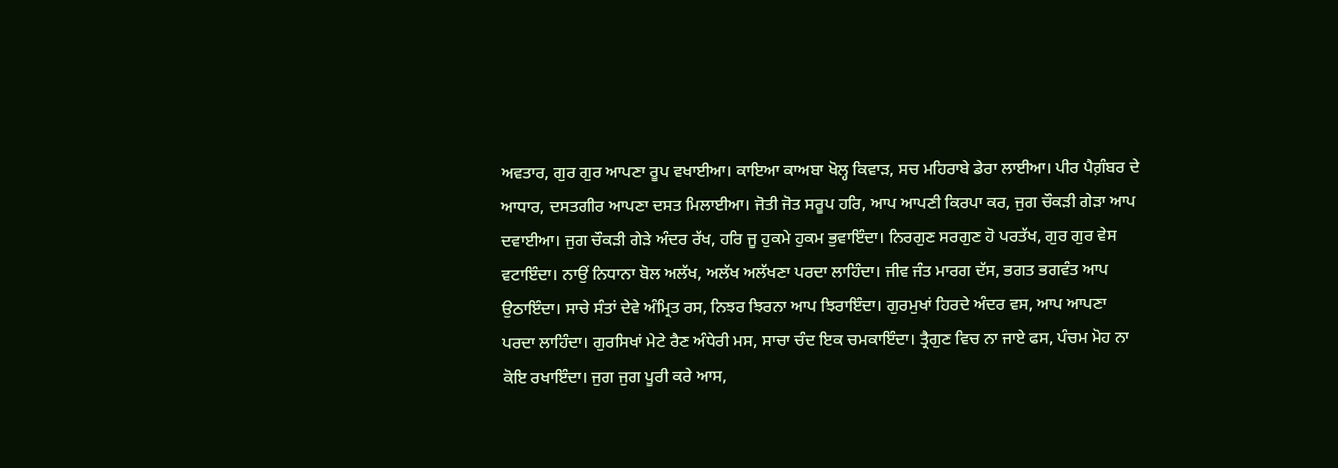ਅਵਤਾਰ, ਗੁਰ ਗੁਰ ਆਪਣਾ ਰੂਪ ਵਖਾਈਆ। ਕਾਇਆ ਕਾਅਬਾ ਖੋਲ੍ਹ ਕਿਵਾੜ, ਸਚ ਮਹਿਰਾਬੇ ਡੇਰਾ ਲਾਈਆ। ਪੀਰ ਪੈਗ਼ੰਬਰ ਦੇ ਆਧਾਰ, ਦਸਤਗੀਰ ਆਪਣਾ ਦਸਤ ਮਿਲਾਈਆ। ਜੋਤੀ ਜੋਤ ਸਰੂਪ ਹਰਿ, ਆਪ ਆਪਣੀ ਕਿਰਪਾ ਕਰ, ਜੁਗ ਚੌਕੜੀ ਗੇੜਾ ਆਪ ਦਵਾਈਆ। ਜੁਗ ਚੌਕੜੀ ਗੇੜੇ ਅੰਦਰ ਰੱਖ, ਹਰਿ ਜੂ ਹੁਕਮੇ ਹੁਕਮ ਭੁਵਾਇੰਦਾ। ਨਿਰਗੁਣ ਸਰਗੁਣ ਹੋ ਪਰਤੱਖ, ਗੁਰ ਗੁਰ ਵੇਸ ਵਟਾਇੰਦਾ। ਨਾਉਂ ਨਿਧਾਨਾ ਬੋਲ ਅਲੱਖ, ਅਲੱਖ ਅਲੱਖਣਾ ਪਰਦਾ ਲਾਹਿੰਦਾ। ਜੀਵ ਜੰਤ ਮਾਰਗ ਦੱਸ, ਭਗਤ ਭਗਵੰਤ ਆਪ ਉਠਾਇੰਦਾ। ਸਾਚੇ ਸੰਤਾਂ ਦੇਵੇ ਅੰਮ੍ਰਿਤ ਰਸ, ਨਿਝਰ ਝਿਰਨਾ ਆਪ ਝਿਰਾਇੰਦਾ। ਗੁਰਮੁਖਾਂ ਹਿਰਦੇ ਅੰਦਰ ਵਸ, ਆਪ ਆਪਣਾ ਪਰਦਾ ਲਾਹਿੰਦਾ। ਗੁਰਸਿਖਾਂ ਮੇਟੇ ਰੈਣ ਅੰਧੇਰੀ ਮਸ, ਸਾਚਾ ਚੰਦ ਇਕ ਚਮਕਾਇੰਦਾ। ਤ੍ਰੈਗੁਣ ਵਿਚ ਨਾ ਜਾਏ ਫਸ, ਪੰਚਮ ਮੋਹ ਨਾ ਕੋਇ ਰਖਾਇੰਦਾ। ਜੁਗ ਜੁਗ ਪੂਰੀ ਕਰੇ ਆਸ,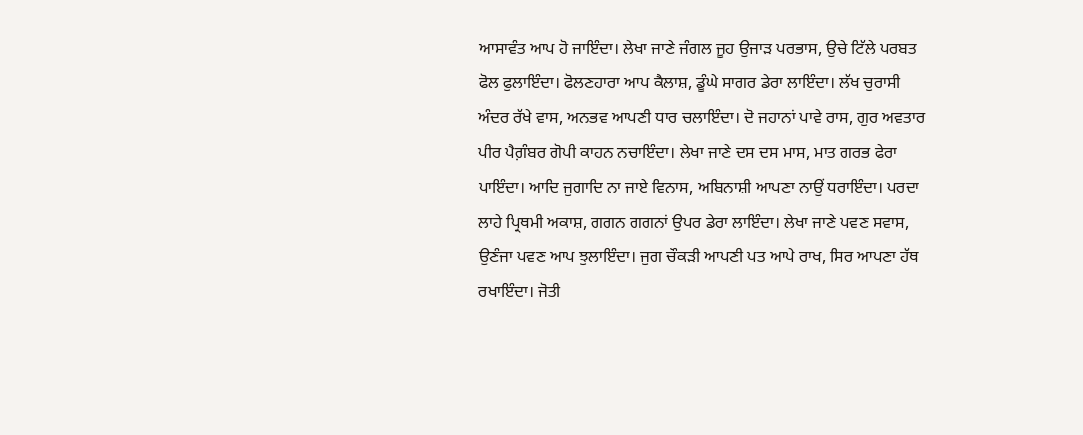ਆਸਾਵੰਤ ਆਪ ਹੋ ਜਾਇੰਦਾ। ਲੇਖਾ ਜਾਣੇ ਜੰਗਲ ਜੂਹ ਉਜਾੜ ਪਰਭਾਸ, ਉਚੇ ਟਿੱਲੇ ਪਰਬਤ ਫੋਲ ਫੁਲਾਇੰਦਾ। ਫੋਲਣਹਾਰਾ ਆਪ ਕੈਲਾਸ਼, ਡੂੰਘੇ ਸਾਗਰ ਡੇਰਾ ਲਾਇੰਦਾ। ਲੱਖ ਚੁਰਾਸੀ ਅੰਦਰ ਰੱਖੇ ਵਾਸ, ਅਨਭਵ ਆਪਣੀ ਧਾਰ ਚਲਾਇੰਦਾ। ਦੋ ਜਹਾਨਾਂ ਪਾਵੇ ਰਾਸ, ਗੁਰ ਅਵਤਾਰ ਪੀਰ ਪੈਗ਼ੰਬਰ ਗੋਪੀ ਕਾਹਨ ਨਚਾਇੰਦਾ। ਲੇਖਾ ਜਾਣੇ ਦਸ ਦਸ ਮਾਸ, ਮਾਤ ਗਰਭ ਫੇਰਾ ਪਾਇੰਦਾ। ਆਦਿ ਜੁਗਾਦਿ ਨਾ ਜਾਏ ਵਿਨਾਸ, ਅਬਿਨਾਸ਼ੀ ਆਪਣਾ ਨਾਉਂ ਧਰਾਇੰਦਾ। ਪਰਦਾ ਲਾਹੇ ਪ੍ਰਿਥਮੀ ਅਕਾਸ਼, ਗਗਨ ਗਗਨਾਂ ਉਪਰ ਡੇਰਾ ਲਾਇੰਦਾ। ਲੇਖਾ ਜਾਣੇ ਪਵਣ ਸਵਾਸ, ਉਣੰਜਾ ਪਵਣ ਆਪ ਝੁਲਾਇੰਦਾ। ਜੁਗ ਚੌਕੜੀ ਆਪਣੀ ਪਤ ਆਪੇ ਰਾਖ, ਸਿਰ ਆਪਣਾ ਹੱਥ ਰਖਾਇੰਦਾ। ਜੋਤੀ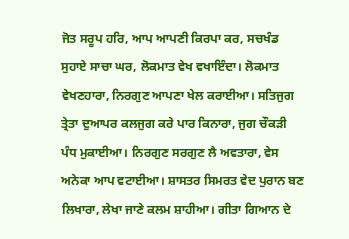ਜੋਤ ਸਰੂਪ ਹਰਿ, ਆਪ ਆਪਣੀ ਕਿਰਪਾ ਕਰ, ਸਚਖੰਡ ਸੁਹਾਏ ਸਾਚਾ ਘਰ, ਲੋਕਮਾਤ ਵੇਖ ਵਖਾਇੰਦਾ। ਲੋਕਮਾਤ ਵੇਖਣਹਾਰਾ, ਨਿਰਗੁਣ ਆਪਣਾ ਖੇਲ ਕਰਾਈਆ। ਸਤਿਜੁਗ ਤ੍ਰੇਤਾ ਦੁਆਪਰ ਕਲਜੁਗ ਕਰੇ ਪਾਰ ਕਿਨਾਰਾ, ਜੁਗ ਚੌਕੜੀ ਪੰਧ ਮੁਕਾਈਆ। ਨਿਰਗੁਣ ਸਰਗੁਣ ਲੈ ਅਵਤਾਰਾ, ਵੇਸ ਅਨੇਕਾ ਆਪ ਵਟਾਈਆ। ਸ਼ਾਸਤਰ ਸਿਮਰਤ ਵੇਦ ਪੁਰਾਨ ਬਣ ਲਿਖਾਰਾ, ਲੇਖਾ ਜਾਣੇ ਕਲਮ ਸ਼ਾਹੀਆ। ਗੀਤਾ ਗਿਆਨ ਦੇ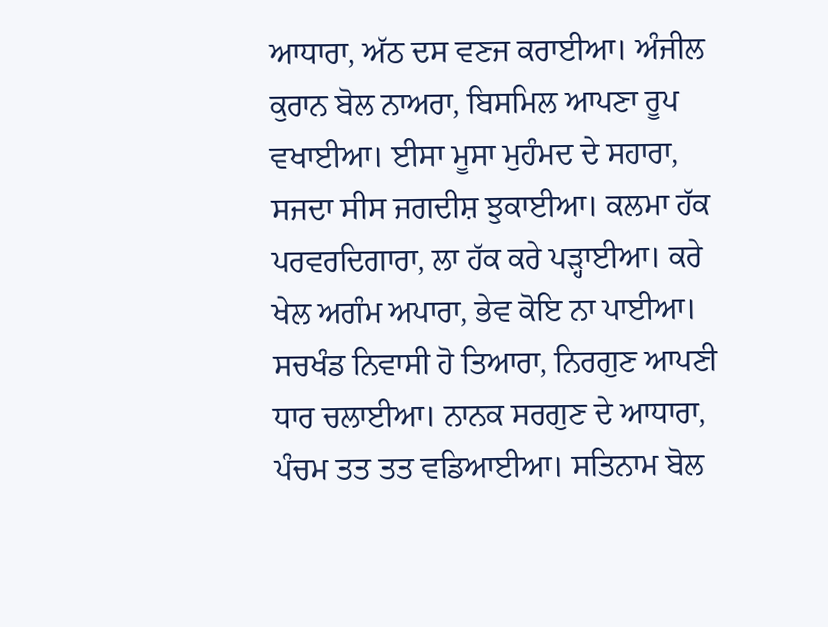ਆਧਾਰਾ, ਅੱਠ ਦਸ ਵਣਜ ਕਰਾਈਆ। ਅੰਜੀਲ ਕੁਰਾਨ ਬੋਲ ਨਾਅਰਾ, ਬਿਸਮਿਲ ਆਪਣਾ ਰੂਪ ਵਖਾਈਆ। ਈਸਾ ਮੂਸਾ ਮੁਹੰਮਦ ਦੇ ਸਹਾਰਾ, ਸਜਦਾ ਸੀਸ ਜਗਦੀਸ਼ ਝੁਕਾਈਆ। ਕਲਮਾ ਹੱਕ ਪਰਵਰਦਿਗਾਰਾ, ਲਾ ਹੱਕ ਕਰੇ ਪੜ੍ਹਾਈਆ। ਕਰੇ ਖੇਲ ਅਗੰਮ ਅਪਾਰਾ, ਭੇਵ ਕੋਇ ਨਾ ਪਾਈਆ। ਸਚਖੰਡ ਨਿਵਾਸੀ ਹੋ ਤਿਆਰਾ, ਨਿਰਗੁਣ ਆਪਣੀ ਧਾਰ ਚਲਾਈਆ। ਨਾਨਕ ਸਰਗੁਣ ਦੇ ਆਧਾਰਾ, ਪੰਚਮ ਤਤ ਤਤ ਵਡਿਆਈਆ। ਸਤਿਨਾਮ ਬੋਲ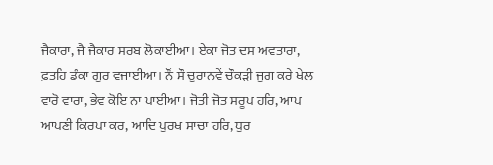ਜੈਕਾਰਾ, ਜੈ ਜੈਕਾਰ ਸਰਬ ਲੋਕਾਈਆ। ਏਕਾ ਜੋਤ ਦਸ ਅਵਤਾਰਾ, ਫ਼ਤਹਿ ਡੰਕਾ ਗੁਰ ਵਜਾਈਆ। ਨੌਂ ਸੌ ਚੁਰਾਨਵੇਂ ਚੌਕੜੀ ਜੁਗ ਕਰੇ ਖੇਲ ਵਾਰੋ ਵਾਰਾ, ਭੇਵ ਕੋਇ ਨਾ ਪਾਈਆ। ਜੋਤੀ ਜੋਤ ਸਰੂਪ ਹਰਿ, ਆਪ ਆਪਣੀ ਕਿਰਪਾ ਕਰ, ਆਦਿ ਪੁਰਖ ਸਾਚਾ ਹਰਿ, ਧੁਰ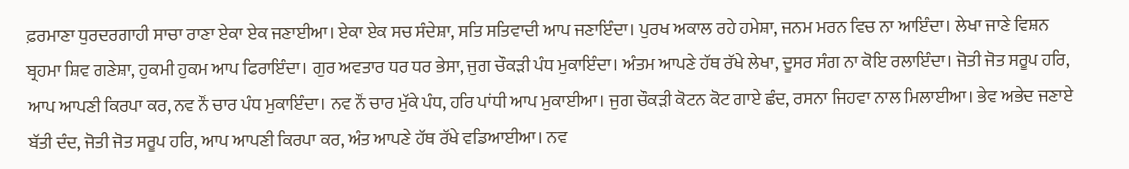ਫ਼ਰਮਾਣਾ ਧੁਰਦਰਗਾਹੀ ਸਾਚਾ ਰਾਣਾ ਏਕਾ ਏਕ ਜਣਾਈਆ। ਏਕਾ ਏਕ ਸਚ ਸੰਦੇਸ਼ਾ, ਸਤਿ ਸਤਿਵਾਦੀ ਆਪ ਜਣਾਇੰਦਾ। ਪੁਰਖ ਅਕਾਲ ਰਹੇ ਹਮੇਸ਼ਾ, ਜਨਮ ਮਰਨ ਵਿਚ ਨਾ ਆਇੰਦਾ। ਲੇਖਾ ਜਾਣੇ ਵਿਸ਼ਨ ਬ੍ਰਹਮਾ ਸ਼ਿਵ ਗਣੇਸ਼ਾ, ਹੁਕਮੀ ਹੁਕਮ ਆਪ ਫਿਰਾਇੰਦਾ। ਗੁਰ ਅਵਤਾਰ ਧਰ ਧਰ ਭੇਸਾ, ਜੁਗ ਚੌਕੜੀ ਪੰਧ ਮੁਕਾਇੰਦਾ। ਅੰਤਮ ਆਪਣੇ ਹੱਥ ਰੱਖੇ ਲੇਖਾ, ਦੂਸਰ ਸੰਗ ਨਾ ਕੋਇ ਰਲਾਇੰਦਾ। ਜੋਤੀ ਜੋਤ ਸਰੂਪ ਹਰਿ, ਆਪ ਆਪਣੀ ਕਿਰਪਾ ਕਰ, ਨਵ ਨੌਂ ਚਾਰ ਪੰਧ ਮੁਕਾਇੰਦਾ। ਨਵ ਨੌਂ ਚਾਰ ਮੁੱਕੇ ਪੰਧ, ਹਰਿ ਪਾਂਧੀ ਆਪ ਮੁਕਾਈਆ। ਜੁਗ ਚੌਕੜੀ ਕੋਟਨ ਕੋਟ ਗਾਏ ਛੰਦ, ਰਸਨਾ ਜਿਹਵਾ ਨਾਲ ਮਿਲਾਈਆ। ਭੇਵ ਅਭੇਦ ਜਣਾਏ ਬੱਤੀ ਦੰਦ, ਜੋਤੀ ਜੋਤ ਸਰੂਪ ਹਰਿ, ਆਪ ਆਪਣੀ ਕਿਰਪਾ ਕਰ, ਅੰਤ ਆਪਣੇ ਹੱਥ ਰੱਖੇ ਵਡਿਆਈਆ। ਨਵ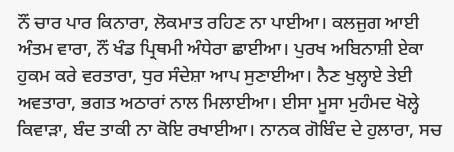ਨੌਂ ਚਾਰ ਪਾਰ ਕਿਨਾਰਾ, ਲੋਕਮਾਤ ਰਹਿਣ ਨਾ ਪਾਈਆ। ਕਲਜੁਗ ਆਈ ਅੰਤਮ ਵਾਰਾ, ਨੌਂ ਖੰਡ ਪ੍ਰਿਥਮੀ ਅੰਧੇਰਾ ਛਾਈਆ। ਪੁਰਖ ਅਬਿਨਾਸ਼ੀ ਏਕਾ ਹੁਕਮ ਕਰੇ ਵਰਤਾਰਾ, ਧੁਰ ਸੰਦੇਸ਼ਾ ਆਪ ਸੁਣਾਈਆ। ਨੈਣ ਖੁਲ੍ਹਾਏ ਤੇਈ ਅਵਤਾਰਾ, ਭਗਤ ਅਠਾਰਾਂ ਨਾਲ ਮਿਲਾਈਆ। ਈਸਾ ਮੂਸਾ ਮੁਹੰਮਦ ਖੋਲ੍ਹੇ ਕਿਵਾੜਾ, ਬੰਦ ਤਾਕੀ ਨਾ ਕੋਇ ਰਖਾਈਆ। ਨਾਨਕ ਗੋਬਿੰਦ ਦੇ ਹੁਲਾਰਾ, ਸਚ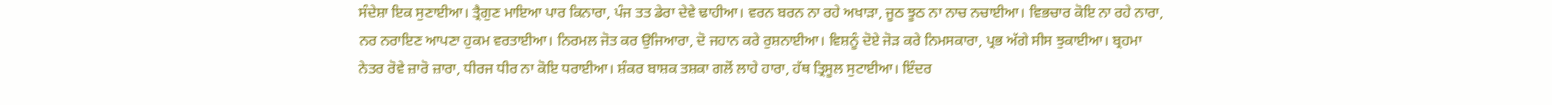ਸੰਦੇਸ਼ਾ ਇਕ ਸੁਣਾਈਆ। ਤ੍ਰੈਗੁਣ ਮਾਇਆ ਪਾਰ ਕਿਨਾਰਾ, ਪੰਜ ਤਤ ਡੇਰਾ ਦੇਵੇ ਢਾਹੀਆ। ਵਰਨ ਬਰਨ ਨਾ ਰਹੇ ਅਖਾੜਾ, ਜੂਠ ਝੂਠ ਨਾ ਨਾਚ ਨਚਾਈਆ। ਵਿਭਚਾਰ ਕੋਇ ਨਾ ਰਹੇ ਨਾਰਾ, ਨਰ ਨਰਾਇਣ ਆਪਣਾ ਹੁਕਮ ਵਰਤਾਈਆ। ਨਿਰਮਲ ਜੋਤ ਕਰ ਉਜਿਆਰਾ, ਦੋ ਜਹਾਨ ਕਰੇ ਰੁਸ਼ਨਾਈਆ। ਵਿਸ਼ਨੂੰ ਦੋਏ ਜੋੜ ਕਰੇ ਨਿਮਸਕਾਰਾ, ਪ੍ਰਭ ਅੱਗੇ ਸੀਸ ਝੁਕਾਈਆ। ਬ੍ਰਹਮਾ ਨੇਤਰ ਰੋਵੇ ਜ਼ਾਰੋ ਜ਼ਾਰਾ, ਧੀਰਜ ਧੀਰ ਨਾ ਕੋਇ ਧਰਾਈਆ। ਸ਼ੰਕਰ ਬਾਸ਼ਕ ਤਸ਼ਕਾ ਗਲੋਂ ਲਾਹੇ ਹਾਰਾ, ਹੱਥ ਤ੍ਰਿਸੂਲ ਸੁਟਾਈਆ। ਇੰਦਰ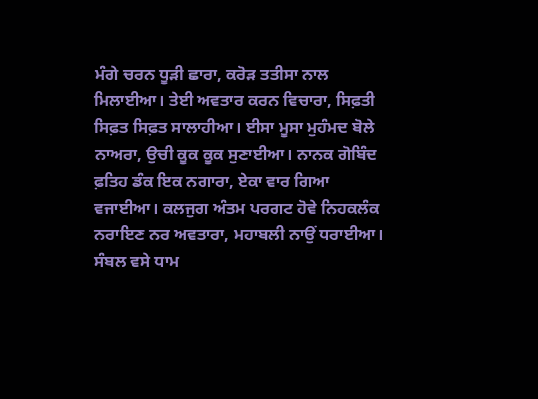ਮੰਗੇ ਚਰਨ ਧੂੜੀ ਛਾਰਾ, ਕਰੋੜ ਤਤੀਸਾ ਨਾਲ ਮਿਲਾਈਆ। ਤੇਈ ਅਵਤਾਰ ਕਰਨ ਵਿਚਾਰਾ, ਸਿਫ਼ਤੀ ਸਿਫ਼ਤ ਸਿਫ਼ਤ ਸਾਲਾਹੀਆ। ਈਸਾ ਮੂਸਾ ਮੁਹੰਮਦ ਬੋਲੇ ਨਾਅਰਾ, ਉਚੀ ਕੂਕ ਕੂਕ ਸੁਣਾਈਆ। ਨਾਨਕ ਗੋਬਿੰਦ ਫ਼ਤਿਹ ਡੰਕ ਇਕ ਨਗਾਰਾ, ਏਕਾ ਵਾਰ ਗਿਆ ਵਜਾਈਆ। ਕਲਜੁਗ ਅੰਤਮ ਪਰਗਟ ਹੋਵੇ ਨਿਹਕਲੰਕ ਨਰਾਇਣ ਨਰ ਅਵਤਾਰਾ, ਮਹਾਬਲੀ ਨਾਉਂ ਧਰਾਈਆ। ਸੰਬਲ ਵਸੇ ਧਾਮ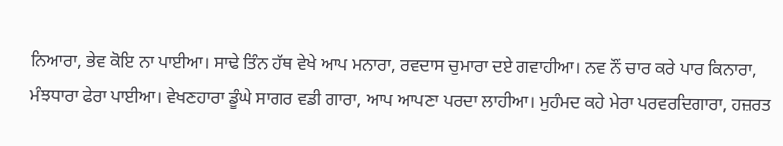ਨਿਆਰਾ, ਭੇਵ ਕੋਇ ਨਾ ਪਾਈਆ। ਸਾਢੇ ਤਿੰਨ ਹੱਥ ਵੇਖੇ ਆਪ ਮਨਾਰਾ, ਰਵਦਾਸ ਚੁਮਾਰਾ ਦਏ ਗਵਾਹੀਆ। ਨਵ ਨੌਂ ਚਾਰ ਕਰੇ ਪਾਰ ਕਿਨਾਰਾ, ਮੰਝਧਾਰਾ ਫੇਰਾ ਪਾਈਆ। ਵੇਖਣਹਾਰਾ ਡੂੰਘੇ ਸਾਗਰ ਵਡੀ ਗਾਰਾ, ਆਪ ਆਪਣਾ ਪਰਦਾ ਲਾਹੀਆ। ਮੁਹੰਮਦ ਕਹੇ ਮੇਰਾ ਪਰਵਰਦਿਗਾਰਾ, ਹਜ਼ਰਤ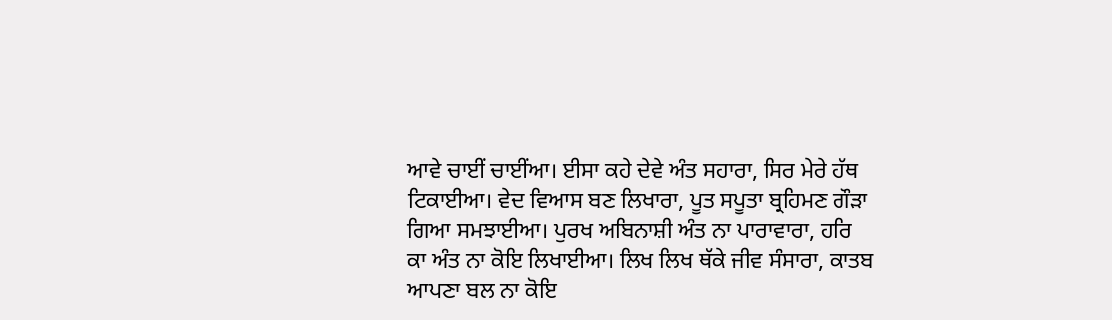ਆਵੇ ਚਾਈਂ ਚਾਈਂਆ। ਈਸਾ ਕਹੇ ਦੇਵੇ ਅੰਤ ਸਹਾਰਾ, ਸਿਰ ਮੇਰੇ ਹੱਥ ਟਿਕਾਈਆ। ਵੇਦ ਵਿਆਸ ਬਣ ਲਿਖਾਰਾ, ਪੂਤ ਸਪੂਤਾ ਬ੍ਰਹਿਮਣ ਗੌੜਾ ਗਿਆ ਸਮਝਾਈਆ। ਪੁਰਖ ਅਬਿਨਾਸ਼ੀ ਅੰਤ ਨਾ ਪਾਰਾਵਾਰਾ, ਹਰਿ ਕਾ ਅੰਤ ਨਾ ਕੋਇ ਲਿਖਾਈਆ। ਲਿਖ ਲਿਖ ਥੱਕੇ ਜੀਵ ਸੰਸਾਰਾ, ਕਾਤਬ ਆਪਣਾ ਬਲ ਨਾ ਕੋਇ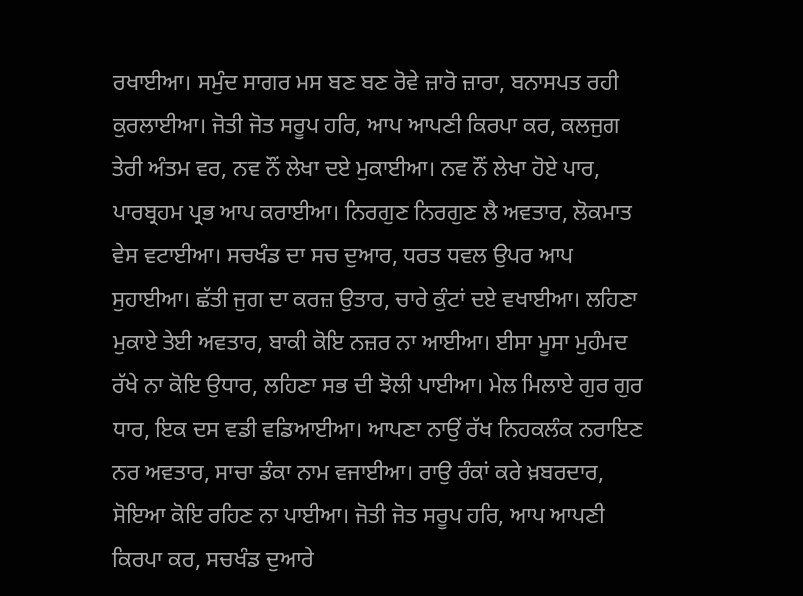ਰਖਾਈਆ। ਸਮੁੰਦ ਸਾਗਰ ਮਸ ਬਣ ਬਣ ਰੋਵੇ ਜ਼ਾਰੋ ਜ਼ਾਰਾ, ਬਨਾਸਪਤ ਰਹੀ ਕੁਰਲਾਈਆ। ਜੋਤੀ ਜੋਤ ਸਰੂਪ ਹਰਿ, ਆਪ ਆਪਣੀ ਕਿਰਪਾ ਕਰ, ਕਲਜੁਗ ਤੇਰੀ ਅੰਤਮ ਵਰ, ਨਵ ਨੌਂ ਲੇਖਾ ਦਏ ਮੁਕਾਈਆ। ਨਵ ਨੌਂ ਲੇਖਾ ਹੋਏ ਪਾਰ, ਪਾਰਬ੍ਰਹਮ ਪ੍ਰਭ ਆਪ ਕਰਾਈਆ। ਨਿਰਗੁਣ ਨਿਰਗੁਣ ਲੈ ਅਵਤਾਰ, ਲੋਕਮਾਤ ਵੇਸ ਵਟਾਈਆ। ਸਚਖੰਡ ਦਾ ਸਚ ਦੁਆਰ, ਧਰਤ ਧਵਲ ਉਪਰ ਆਪ ਸੁਹਾਈਆ। ਛੱਤੀ ਜੁਗ ਦਾ ਕਰਜ਼ ਉਤਾਰ, ਚਾਰੇ ਕੁੰਟਾਂ ਦਏ ਵਖਾਈਆ। ਲਹਿਣਾ ਮੁਕਾਏ ਤੇਈ ਅਵਤਾਰ, ਬਾਕੀ ਕੋਇ ਨਜ਼ਰ ਨਾ ਆਈਆ। ਈਸਾ ਮੂਸਾ ਮੁਹੰਮਦ ਰੱਖੇ ਨਾ ਕੋਇ ਉਧਾਰ, ਲਹਿਣਾ ਸਭ ਦੀ ਝੋਲੀ ਪਾਈਆ। ਮੇਲ ਮਿਲਾਏ ਗੁਰ ਗੁਰ ਧਾਰ, ਇਕ ਦਸ ਵਡੀ ਵਡਿਆਈਆ। ਆਪਣਾ ਨਾਉਂ ਰੱਖ ਨਿਹਕਲੰਕ ਨਰਾਇਣ ਨਰ ਅਵਤਾਰ, ਸਾਚਾ ਡੰਕਾ ਨਾਮ ਵਜਾਈਆ। ਰਾਉ ਰੰਕਾਂ ਕਰੇ ਖ਼ਬਰਦਾਰ, ਸੋਇਆ ਕੋਇ ਰਹਿਣ ਨਾ ਪਾਈਆ। ਜੋਤੀ ਜੋਤ ਸਰੂਪ ਹਰਿ, ਆਪ ਆਪਣੀ ਕਿਰਪਾ ਕਰ, ਸਚਖੰਡ ਦੁਆਰੇ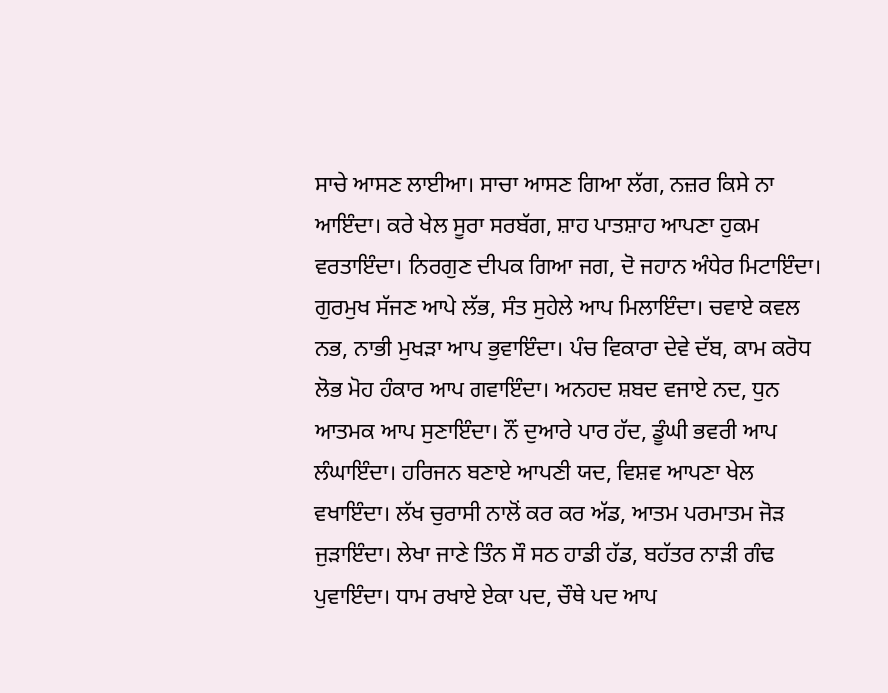ਸਾਚੇ ਆਸਣ ਲਾਈਆ। ਸਾਚਾ ਆਸਣ ਗਿਆ ਲੱਗ, ਨਜ਼ਰ ਕਿਸੇ ਨਾ ਆਇੰਦਾ। ਕਰੇ ਖੇਲ ਸੂਰਾ ਸਰਬੱਗ, ਸ਼ਾਹ ਪਾਤਸ਼ਾਹ ਆਪਣਾ ਹੁਕਮ ਵਰਤਾਇੰਦਾ। ਨਿਰਗੁਣ ਦੀਪਕ ਗਿਆ ਜਗ, ਦੋ ਜਹਾਨ ਅੰਧੇਰ ਮਿਟਾਇੰਦਾ। ਗੁਰਮੁਖ ਸੱਜਣ ਆਪੇ ਲੱਭ, ਸੰਤ ਸੁਹੇਲੇ ਆਪ ਮਿਲਾਇੰਦਾ। ਚਵਾਏ ਕਵਲ ਨਭ, ਨਾਭੀ ਮੁਖੜਾ ਆਪ ਭੁਵਾਇੰਦਾ। ਪੰਚ ਵਿਕਾਰਾ ਦੇਵੇ ਦੱਬ, ਕਾਮ ਕਰੋਧ ਲੋਭ ਮੋਹ ਹੰਕਾਰ ਆਪ ਗਵਾਇੰਦਾ। ਅਨਹਦ ਸ਼ਬਦ ਵਜਾਏ ਨਦ, ਧੁਨ ਆਤਮਕ ਆਪ ਸੁਣਾਇੰਦਾ। ਨੌਂ ਦੁਆਰੇ ਪਾਰ ਹੱਦ, ਡੂੰਘੀ ਭਵਰੀ ਆਪ ਲੰਘਾਇੰਦਾ। ਹਰਿਜਨ ਬਣਾਏ ਆਪਣੀ ਯਦ, ਵਿਸ਼ਵ ਆਪਣਾ ਖੇਲ ਵਖਾਇੰਦਾ। ਲੱਖ ਚੁਰਾਸੀ ਨਾਲੋਂ ਕਰ ਕਰ ਅੱਡ, ਆਤਮ ਪਰਮਾਤਮ ਜੋੜ ਜੁੜਾਇੰਦਾ। ਲੇਖਾ ਜਾਣੇ ਤਿੰਨ ਸੌ ਸਠ ਹਾਡੀ ਹੱਡ, ਬਹੱਤਰ ਨਾੜੀ ਗੰਢ ਪੁਵਾਇੰਦਾ। ਧਾਮ ਰਖਾਏ ਏਕਾ ਪਦ, ਚੌਥੇ ਪਦ ਆਪ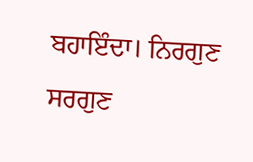ਬਹਾਇੰਦਾ। ਨਿਰਗੁਣ ਸਰਗੁਣ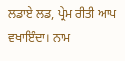ਲਡਾਏ ਲਡ, ਪ੍ਰੇਮ ਰੀਤੀ ਆਪ ਵਖਾਇੰਦਾ। ਨਾਮ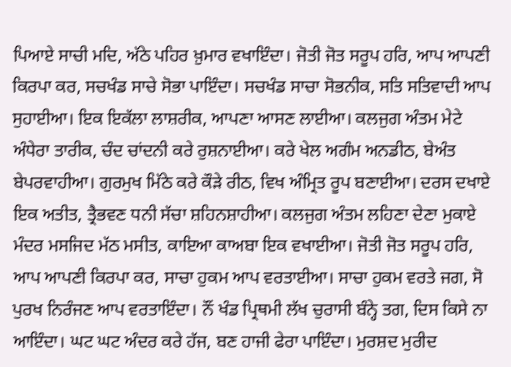ਪਿਆਏ ਸਾਚੀ ਮਦਿ, ਅੱਠੇ ਪਹਿਰ ਖ਼ੁਮਾਰ ਵਖਾਇੰਦਾ। ਜੋਤੀ ਜੋਤ ਸਰੂਪ ਹਰਿ, ਆਪ ਆਪਣੀ ਕਿਰਪਾ ਕਰ, ਸਚਖੰਡ ਸਾਚੇ ਸੋਭਾ ਪਾਇੰਦਾ। ਸਚਖੰਡ ਸਾਚਾ ਸੋਭਨੀਕ, ਸਤਿ ਸਤਿਵਾਦੀ ਆਪ ਸੁਹਾਈਆ। ਇਕ ਇਕੱਲਾ ਲਾਸ਼ਰੀਕ, ਆਪਣਾ ਆਸਣ ਲਾਈਆ। ਕਲਜੁਗ ਅੰਤਮ ਮੇਟੇ ਅੰਧੇਰਾ ਤਾਰੀਕ, ਚੰਦ ਚਾਂਦਨੀ ਕਰੇ ਰੁਸ਼ਨਾਈਆ। ਕਰੇ ਖੇਲ ਅਗੰਮ ਅਨਡੀਠ, ਬੇਅੰਤ ਬੇਪਰਵਾਹੀਆ। ਗੁਰਮੁਖ ਮਿੱਠੇ ਕਰੇ ਕੌੜੇ ਰੀਠ, ਵਿਖ ਅੰਮ੍ਰਿਤ ਰੂਪ ਬਣਾਈਆ। ਦਰਸ ਦਖਾਏ ਇਕ ਅਤੀਤ, ਤ੍ਰੈਭਵਣ ਧਨੀ ਸੱਚਾ ਸ਼ਹਿਨਸ਼ਾਹੀਆ। ਕਲਜੁਗ ਅੰਤਮ ਲਹਿਣਾ ਦੇਣਾ ਮੁਕਾਏ ਮੰਦਰ ਮਸਜਿਦ ਮੱਠ ਮਸੀਤ, ਕਾਇਆ ਕਾਅਬਾ ਇਕ ਵਖਾਈਆ। ਜੋਤੀ ਜੋਤ ਸਰੂਪ ਹਰਿ, ਆਪ ਆਪਣੀ ਕਿਰਪਾ ਕਰ, ਸਾਚਾ ਹੁਕਮ ਆਪ ਵਰਤਾਈਆ। ਸਾਚਾ ਹੁਕਮ ਵਰਤੇ ਜਗ, ਸੋ ਪੁਰਖ ਨਿਰੰਜਣ ਆਪ ਵਰਤਾਇੰਦਾ। ਨੌਂ ਖੰਡ ਪ੍ਰਿਥਮੀ ਲੱਖ ਚੁਰਾਸੀ ਬੰਨ੍ਹੇ ਤਗ, ਦਿਸ ਕਿਸੇ ਨਾ ਆਇੰਦਾ। ਘਟ ਘਟ ਅੰਦਰ ਕਰੇ ਹੱਜ, ਬਣ ਹਾਜੀ ਫੇਰਾ ਪਾਇੰਦਾ। ਮੁਰਸ਼ਦ ਮੁਰੀਦ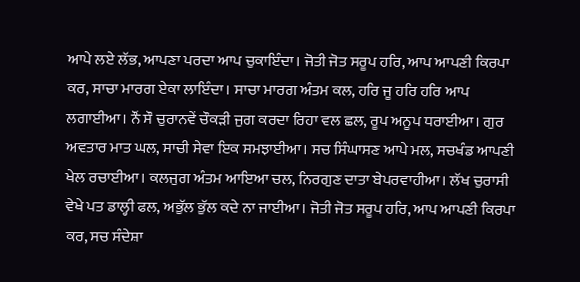ਆਪੇ ਲਏ ਲੱਭ, ਆਪਣਾ ਪਰਦਾ ਆਪ ਚੁਕਾਇੰਦਾ। ਜੋਤੀ ਜੋਤ ਸਰੂਪ ਹਰਿ, ਆਪ ਆਪਣੀ ਕਿਰਪਾ ਕਰ, ਸਾਚਾ ਮਾਰਗ ਏਕਾ ਲਾਇੰਦਾ। ਸਾਚਾ ਮਾਰਗ ਅੰਤਮ ਕਲ, ਹਰਿ ਜੂ ਹਰਿ ਹਰਿ ਆਪ ਲਗਾਈਆ। ਨੌਂ ਸੌ ਚੁਰਾਨਵੇਂ ਚੌਕੜੀ ਜੁਗ ਕਰਦਾ ਰਿਹਾ ਵਲ ਛਲ, ਰੂਪ ਅਨੂਪ ਧਰਾਈਆ। ਗੁਰ ਅਵਤਾਰ ਮਾਤ ਘਲ, ਸਾਚੀ ਸੇਵਾ ਇਕ ਸਮਝਾਈਆ। ਸਚ ਸਿੰਘਾਸਣ ਆਪੇ ਮਲ, ਸਚਖੰਡ ਆਪਣੀ ਖੇਲ ਰਚਾਈਆ। ਕਲਜੁਗ ਅੰਤਮ ਆਇਆ ਚਲ, ਨਿਰਗੁਣ ਦਾਤਾ ਬੇਪਰਵਾਹੀਆ। ਲੱਖ ਚੁਰਾਸੀ ਵੇਖੇ ਪਤ ਡਾਲ੍ਹੀ ਫਲ, ਅਭੁੱਲ ਭੁੱਲ ਕਦੇ ਨਾ ਜਾਈਆ। ਜੋਤੀ ਜੋਤ ਸਰੂਪ ਹਰਿ, ਆਪ ਆਪਣੀ ਕਿਰਪਾ ਕਰ, ਸਚ ਸੰਦੇਸ਼ਾ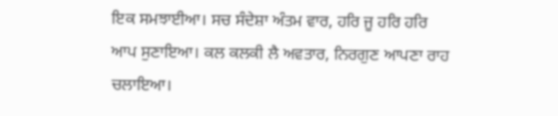ਇਕ ਸਮਝਾਈਆ। ਸਚ ਸੰਦੇਸ਼ਾ ਅੰਤਮ ਵਾਰ, ਹਰਿ ਜੂ ਹਰਿ ਹਰਿ ਆਪ ਸੁਣਾਇਆ। ਕਲ ਕਲਕੀ ਲੈ ਅਵਤਾਰ, ਨਿਰਗੁਣ ਆਪਣਾ ਰਾਹ ਚਲਾਇਆ।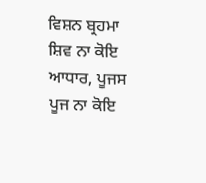ਵਿਸ਼ਨ ਬ੍ਰਹਮਾ ਸ਼ਿਵ ਨਾ ਕੋਇ ਆਧਾਰ, ਪੂਜਸ ਪੂਜ ਨਾ ਕੋਇ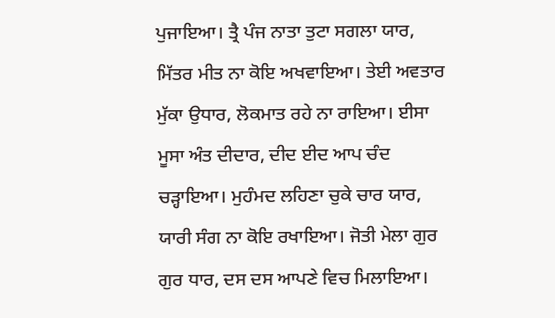ਪੁਜਾਇਆ। ਤ੍ਰੈ ਪੰਜ ਨਾਤਾ ਤੁਟਾ ਸਗਲਾ ਯਾਰ, ਮਿੱਤਰ ਮੀਤ ਨਾ ਕੋਇ ਅਖਵਾਇਆ। ਤੇਈ ਅਵਤਾਰ ਮੁੱਕਾ ਉਧਾਰ, ਲੋਕਮਾਤ ਰਹੇ ਨਾ ਰਾਇਆ। ਈਸਾ ਮੂਸਾ ਅੰਤ ਦੀਦਾਰ, ਦੀਦ ਈਦ ਆਪ ਚੰਦ ਚੜ੍ਹਾਇਆ। ਮੁਹੰਮਦ ਲਹਿਣਾ ਚੁਕੇ ਚਾਰ ਯਾਰ, ਯਾਰੀ ਸੰਗ ਨਾ ਕੋਇ ਰਖਾਇਆ। ਜੋਤੀ ਮੇਲਾ ਗੁਰ ਗੁਰ ਧਾਰ, ਦਸ ਦਸ ਆਪਣੇ ਵਿਚ ਮਿਲਾਇਆ।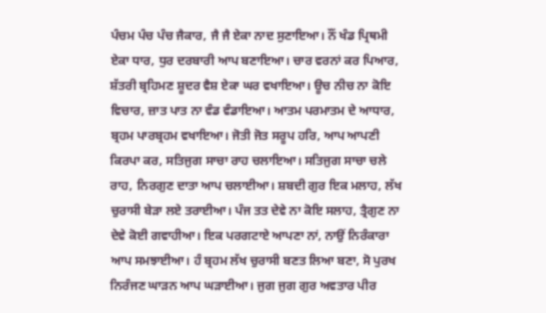ਪੰਚਮ ਪੰਚ ਪੰਚ ਜੈਕਾਰ, ਜੈ ਜੈ ਏਕਾ ਨਾਦ ਸੁਣਾਇਆ। ਨੌਂ ਖੰਡ ਪ੍ਰਿਥਮੀ ਏਕਾ ਧਾਰ, ਧੁਰ ਦਰਬਾਰੀ ਆਪ ਬਣਾਇਆ। ਚਾਰ ਵਰਨਾਂ ਕਰ ਪਿਆਰ, ਸ਼ੱਤਰੀ ਬ੍ਰਹਿਮਣ ਸ਼ੂਦਰ ਵੈਸ਼ ਏਕਾ ਘਰ ਵਖਾਇਆ। ਊਚ ਨੀਚ ਨਾ ਕੋਇ ਵਿਚਾਰ, ਜ਼ਾਤ ਪਾਤ ਨਾ ਵੰਡ ਵੰਡਾਇਆ। ਆਤਮ ਪਰਮਾਤਮ ਦੇ ਆਧਾਰ, ਬ੍ਰਹਮ ਪਾਰਬ੍ਰਹਮ ਵਖਾਇਆ। ਜੋਤੀ ਜੋਤ ਸਰੂਪ ਹਰਿ, ਆਪ ਆਪਣੀ ਕਿਰਪਾ ਕਰ, ਸਤਿਜੁਗ ਸਾਚਾ ਰਾਹ ਚਲਾਇਆ। ਸਤਿਜੁਗ ਸਾਚਾ ਚਲੇ ਰਾਹ, ਨਿਰਗੁਣ ਦਾਤਾ ਆਪ ਚਲਾਈਆ। ਸ਼ਬਦੀ ਗੁਰ ਇਕ ਮਲਾਹ, ਲੱਖ ਚੁਰਾਸੀ ਬੇੜਾ ਲਏ ਤਰਾਈਆ। ਪੰਜ ਤਤ ਦੇਵੇ ਨਾ ਕੋਇ ਸਲਾਹ, ਤ੍ਰੈਗੁਣ ਨਾ ਦੇਵੇ ਕੋਈ ਗਵਾਹੀਆ। ਇਕ ਪਰਗਟਾਏ ਆਪਣਾ ਨਾਂ, ਨਾਉਂ ਨਿਰੰਕਾਰਾ ਆਪ ਸਮਝਾਈਆ। ਹੰ ਬ੍ਰਹਮ ਲੱਖ ਚੁਰਾਸੀ ਬਣਤ ਲਿਆ ਬਣਾ, ਸੋ ਪੁਰਖ ਨਿਰੰਜਣ ਘਾੜਨ ਆਪ ਘੜਾਈਆ। ਜੁਗ ਜੁਗ ਗੁਰ ਅਵਤਾਰ ਪੀਰ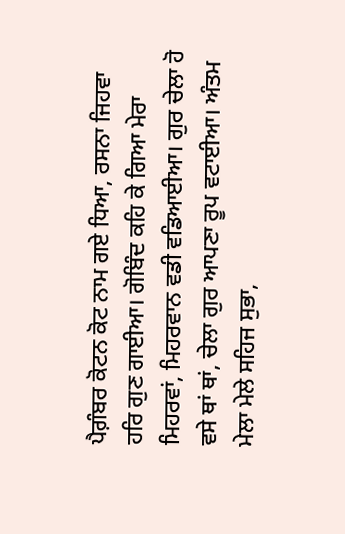ਪੈਗ਼ੰਬਰ ਕੋਟਨ ਕੋਟ ਨਾਮ ਗਏ ਧਿਆ, ਰਸਨਾ ਜਿਹਵਾ ਹਰਿ ਗੁਣ ਗਾਈਆ। ਗੋਬਿੰਦ ਕਹਿ ਕੇ ਗਿਆ ਮੇਰਾ ਮਿਹਰਵਾਂ, ਮਿਹਰਵਾਨ ਵਡੀ ਵਡਿਆਈਆ। ਗੁਰ ਚੇਲਾ ਹੋ ਵਸੇ ਥਾਂ ਥਾਂ, ਚੇਲਾ ਗੁਰ ਆਪਣਾ ਰੂਪ ਵਟਾਈਆ। ਅੰਤਮ ਮੇਲਾ ਮੇਲੇ ਸਹਿਜ ਸੁਭਾ,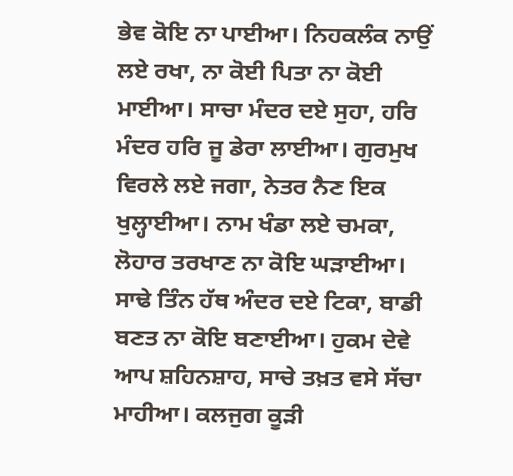ਭੇਵ ਕੋਇ ਨਾ ਪਾਈਆ। ਨਿਹਕਲੰਕ ਨਾਉਂ ਲਏ ਰਖਾ, ਨਾ ਕੋਈ ਪਿਤਾ ਨਾ ਕੋਈ ਮਾਈਆ। ਸਾਚਾ ਮੰਦਰ ਦਏ ਸੁਹਾ, ਹਰਿ ਮੰਦਰ ਹਰਿ ਜੂ ਡੇਰਾ ਲਾਈਆ। ਗੁਰਮੁਖ ਵਿਰਲੇ ਲਏ ਜਗਾ, ਨੇਤਰ ਨੈਣ ਇਕ ਖੁਲ੍ਹਾਈਆ। ਨਾਮ ਖੰਡਾ ਲਏ ਚਮਕਾ, ਲੋਹਾਰ ਤਰਖਾਣ ਨਾ ਕੋਇ ਘੜਾਈਆ। ਸਾਢੇ ਤਿੰਨ ਹੱਥ ਅੰਦਰ ਦਏ ਟਿਕਾ, ਬਾਡੀ ਬਣਤ ਨਾ ਕੋਇ ਬਣਾਈਆ। ਹੁਕਮ ਦੇਵੇ ਆਪ ਸ਼ਹਿਨਸ਼ਾਹ, ਸਾਚੇ ਤਖ਼ਤ ਵਸੇ ਸੱਚਾ ਮਾਹੀਆ। ਕਲਜੁਗ ਕੂੜੀ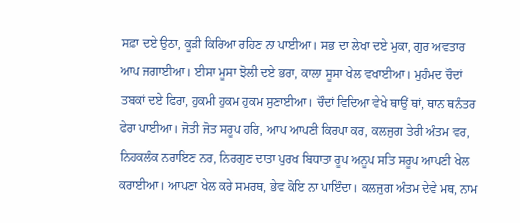ਸਫ਼ਾ ਦਏ ਉਠਾ, ਕੂੜੀ ਕਿਰਿਆ ਰਹਿਣ ਨਾ ਪਾਈਆ। ਸਭ ਦਾ ਲੇਖਾ ਦਏ ਮੁਕਾ, ਗੁਰ ਅਵਤਾਰ ਆਪ ਜਗਾਈਆ। ਈਸਾ ਮੂਸਾ ਝੋਲੀ ਦਏ ਭਰਾ, ਕਾਲਾ ਸੂਸਾ ਖੇਲ ਵਖਾਈਆ। ਮੁਹੰਮਦ ਚੌਦਾਂ ਤਬਕਾਂ ਦਏ ਫਿਰਾ, ਹੁਕਮੀ ਹੁਕਮ ਹੁਕਮ ਸੁਣਾਈਆ। ਚੌਦਾਂ ਵਿਦਿਆ ਵੇਖੇ ਥਾਉਂ ਥਾਂ, ਥਾਨ ਥਨੰਤਰ ਫੇਰਾ ਪਾਈਆ। ਜੋਤੀ ਜੋਤ ਸਰੂਪ ਹਰਿ, ਆਪ ਆਪਣੀ ਕਿਰਪਾ ਕਰ, ਕਲਜੁਗ ਤੇਰੀ ਅੰਤਮ ਵਰ, ਨਿਹਕਲੰਕ ਨਰਾਇਣ ਨਰ, ਨਿਰਗੁਣ ਦਾਤਾ ਪੁਰਖ ਬਿਧਾਤਾ ਰੂਪ ਅਨੂਪ ਸਤਿ ਸਰੂਪ ਆਪਣੀ ਖੇਲ ਕਰਾਈਆ। ਆਪਣਾ ਖੇਲ ਕਰੇ ਸਮਰਥ, ਭੇਵ ਕੋਇ ਨਾ ਪਾਇੰਦਾ। ਕਲਜੁਗ ਅੰਤਮ ਦੇਵੇ ਮਥ, ਨਾਮ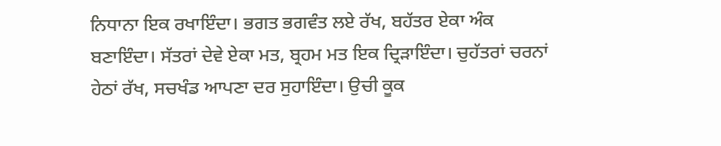ਨਿਧਾਨਾ ਇਕ ਰਖਾਇੰਦਾ। ਭਗਤ ਭਗਵੰਤ ਲਏ ਰੱਖ, ਬਹੱਤਰ ਏਕਾ ਅੰਕ ਬਣਾਇੰਦਾ। ਸੱਤਰਾਂ ਦੇਵੇ ਏਕਾ ਮਤ, ਬ੍ਰਹਮ ਮਤ ਇਕ ਦ੍ਰਿੜਾਇੰਦਾ। ਚੁਹੱਤਰਾਂ ਚਰਨਾਂ ਹੇਠਾਂ ਰੱਖ, ਸਚਖੰਡ ਆਪਣਾ ਦਰ ਸੁਹਾਇੰਦਾ। ਉਚੀ ਕੂਕ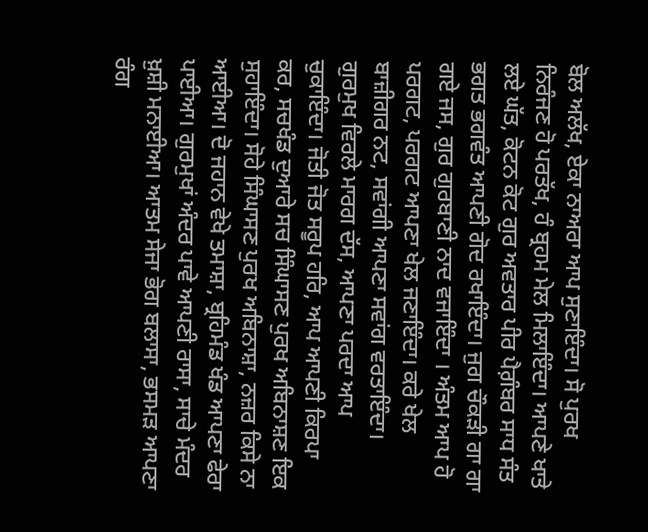ਬੋਲ ਅਲੱਖ, ਏਕਾ ਨਾਅਰਾ ਆਪ ਸੁਣਾਇੰਦਾ। ਸੋ ਪੁਰਖ ਨਿਰੰਜਣ ਹੋ ਪਰਤੱਖ, ਹੰ ਬ੍ਰਹਮ ਮੇਲ ਮਿਲਾਇੰਦਾ। ਆਪਣੇ ਖਾਤੇ ਲਏ ਘੱਤ, ਕੋਟਨ ਕੋਟ ਗੁਰ ਅਵਤਾਰ ਪੀਰ ਪੈਗ਼ੰਬਰ ਸਾਧ ਸੰਤ ਭਗਤ ਭਗਵੰਤ ਆਪਣੀ ਗੋਦ ਰਖਾਇੰਦਾ। ਜੁਗ ਚੌਕੜੀ ਗਾ ਗਾ ਗਏ ਜਸ, ਗੁਰ ਗੁਰਬਾਣੀ ਨਾਦ ਵਜਾਇੰਦਾ । ਅੰਤਮ ਆਪ ਹੋ ਪਰਗਟ, ਪਰਗਟ ਆਪਣਾ ਖੇਲ ਜਣਾਇੰਦਾ। ਕਰੇ ਖੇਲ ਬਾਜ਼ੀਗਰ ਨਟ, ਸਵਾਂਗੀ ਆਪਣਾ ਸਵਾਂਗ ਵਰਤਾਇੰਦਾ। ਗੁਰਮੁਖ ਵਿਰਲੇ ਮਾਰਗ ਦੱਸ, ਆਪਣਾ ਪਰਦਾ ਆਪ ਚੁਕਾਇੰਦਾ। ਜੋਤੀ ਜੋਤ ਸਰੂਪ ਹਰਿ, ਆਪ ਆਪਣੀ ਕਿਰਪਾ ਕਰ, ਸਚਖੰਡ ਦੁਆਰੇ ਸਚ ਸਿੰਘਾਸਣ ਪੁਰਖ ਅਬਿਨਾਸ਼ਣ ਇਕ ਸੁਹਾਇੰਦਾ। ਸੋਹੇ ਸਿੰਘਾਸਣ ਪੁਰਖ ਅਬਿਨਾਸ਼ਾ, ਨਜ਼ਰ ਕਿਸੇ ਨਾ ਆਈਆ। ਦੋ ਜਹਾਨ ਵੇਖੇ ਤਮਾਸ਼ਾ, ਬ੍ਰਹਿਮੰਡ ਖੰਡ ਆਪਣਾ ਫੇਰਾ ਪਾਈਆ। ਗੁਰਮੁਖਾਂ ਅੰਦਰ ਪਾਵੇ ਆਪਣੀ ਰਾਸਾ, ਸਾਚੇ ਮੰਦਰ ਖ਼ੁਸ਼ੀ ਮਨਾਈਆ। ਆਤਮ ਸੇਜਾ ਭੋਗ ਬਲਾਸਾ, ਭਸਮੜ ਆਪਣਾ ਰੰਗ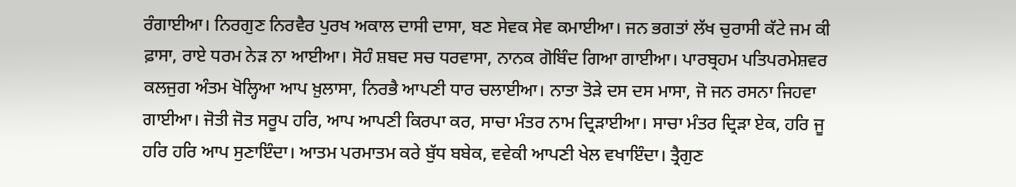ਰੰਗਾਈਆ। ਨਿਰਗੁਣ ਨਿਰਵੈਰ ਪੁਰਖ ਅਕਾਲ ਦਾਸੀ ਦਾਸਾ, ਬਣ ਸੇਵਕ ਸੇਵ ਕਮਾਈਆ। ਜਨ ਭਗਤਾਂ ਲੱਖ ਚੁਰਾਸੀ ਕੱਟੇ ਜਮ ਕੀ ਫ਼ਾਸਾ, ਰਾਏ ਧਰਮ ਨੇੜ ਨਾ ਆਈਆ। ਸੋਹੰ ਸ਼ਬਦ ਸਚ ਧਰਵਾਸਾ, ਨਾਨਕ ਗੋਬਿੰਦ ਗਿਆ ਗਾਈਆ। ਪਾਰਬ੍ਰਹਮ ਪਤਿਪਰਮੇਸ਼ਵਰ ਕਲਜੁਗ ਅੰਤਮ ਖੋਲ੍ਹਿਆ ਆਪ ਖ਼ੁਲਾਸਾ, ਨਿਰਭੈ ਆਪਣੀ ਧਾਰ ਚਲਾਈਆ। ਨਾਤਾ ਤੋੜੇ ਦਸ ਦਸ ਮਾਸਾ, ਜੋ ਜਨ ਰਸਨਾ ਜਿਹਵਾ ਗਾਈਆ। ਜੋਤੀ ਜੋਤ ਸਰੂਪ ਹਰਿ, ਆਪ ਆਪਣੀ ਕਿਰਪਾ ਕਰ, ਸਾਚਾ ਮੰਤਰ ਨਾਮ ਦ੍ਰਿੜਾਈਆ। ਸਾਚਾ ਮੰਤਰ ਦ੍ਰਿੜਾ ਏਕ, ਹਰਿ ਜੂ ਹਰਿ ਹਰਿ ਆਪ ਸੁਣਾਇੰਦਾ। ਆਤਮ ਪਰਮਾਤਮ ਕਰੇ ਬੁੱਧ ਬਬੇਕ, ਵਵੇਕੀ ਆਪਣੀ ਖੇਲ ਵਖਾਇੰਦਾ। ਤ੍ਰੈਗੁਣ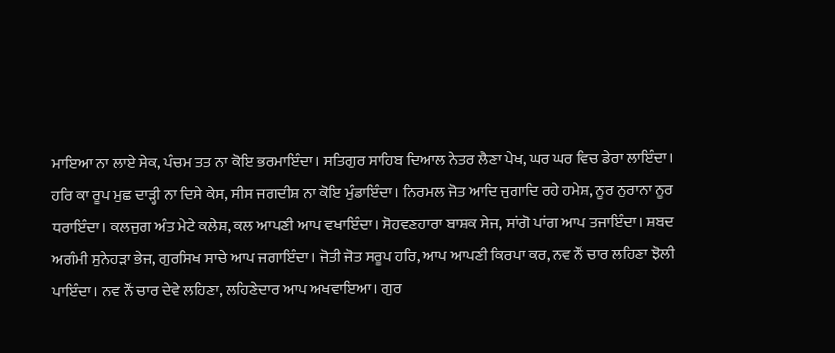ਮਾਇਆ ਨਾ ਲਾਏ ਸੇਕ, ਪੰਚਮ ਤਤ ਨਾ ਕੋਇ ਭਰਮਾਇੰਦਾ। ਸਤਿਗੁਰ ਸਾਹਿਬ ਦਿਆਲ ਨੇਤਰ ਲੈਣਾ ਪੇਖ, ਘਰ ਘਰ ਵਿਚ ਡੇਰਾ ਲਾਇੰਦਾ। ਹਰਿ ਕਾ ਰੂਪ ਮੁਛ ਦਾੜ੍ਹੀ ਨਾ ਦਿਸੇ ਕੇਸ, ਸੀਸ ਜਗਦੀਸ਼ ਨਾ ਕੋਇ ਮੁੰਡਾਇੰਦਾ। ਨਿਰਮਲ ਜੋਤ ਆਦਿ ਜੁਗਾਦਿ ਰਹੇ ਹਮੇਸ਼, ਨੂਰ ਨੁਰਾਨਾ ਨੂਰ ਧਰਾਇੰਦਾ। ਕਲਜੁਗ ਅੰਤ ਮੇਟੇ ਕਲੇਸ਼, ਕਲ ਆਪਣੀ ਆਪ ਵਖਾਇੰਦਾ। ਸੋਹਵਣਹਾਰਾ ਬਾਸ਼ਕ ਸੇਜ, ਸਾਂਗੋ ਪਾਂਗ ਆਪ ਤਜਾਇੰਦਾ। ਸ਼ਬਦ ਅਗੰਮੀ ਸੁਨੇਹੜਾ ਭੇਜ, ਗੁਰਸਿਖ ਸਾਚੇ ਆਪ ਜਗਾਇੰਦਾ। ਜੋਤੀ ਜੋਤ ਸਰੂਪ ਹਰਿ, ਆਪ ਆਪਣੀ ਕਿਰਪਾ ਕਰ, ਨਵ ਨੌਂ ਚਾਰ ਲਹਿਣਾ ਝੋਲੀ ਪਾਇੰਦਾ। ਨਵ ਨੌਂ ਚਾਰ ਦੇਵੇ ਲਹਿਣਾ, ਲਹਿਣੇਦਾਰ ਆਪ ਅਖਵਾਇਆ। ਗੁਰ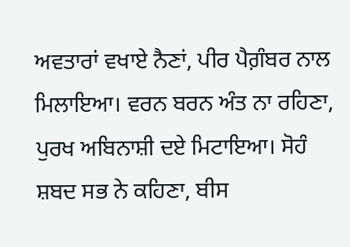ਅਵਤਾਰਾਂ ਵਖਾਏ ਨੈਣਾਂ, ਪੀਰ ਪੈਗ਼ੰਬਰ ਨਾਲ ਮਿਲਾਇਆ। ਵਰਨ ਬਰਨ ਅੰਤ ਨਾ ਰਹਿਣਾ, ਪੁਰਖ ਅਬਿਨਾਸ਼ੀ ਦਏ ਮਿਟਾਇਆ। ਸੋਹੰ ਸ਼ਬਦ ਸਭ ਨੇ ਕਹਿਣਾ, ਬੀਸ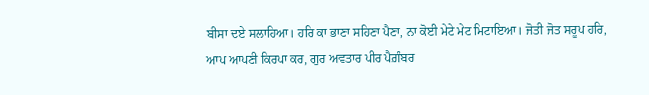ਬੀਸਾ ਦਏ ਸਲਾਹਿਆ। ਹਰਿ ਕਾ ਭਾਣਾ ਸਹਿਣਾ ਪੈਣਾ, ਨਾ ਕੋਈ ਮੇਟੇ ਮੇਟ ਮਿਟਾਇਆ। ਜੋਤੀ ਜੋਤ ਸਰੂਪ ਹਰਿ, ਆਪ ਆਪਣੀ ਕਿਰਪਾ ਕਰ, ਗੁਰ ਅਵਤਾਰ ਪੀਰ ਪੈਗ਼ੰਬਰ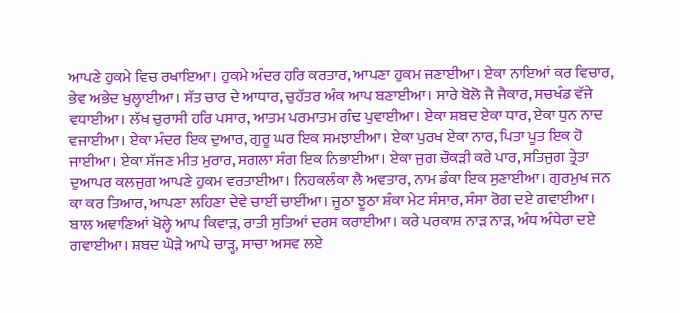ਆਪਣੇ ਹੁਕਮੇ ਵਿਚ ਰਖਾਇਆ। ਹੁਕਮੇ ਅੰਦਰ ਹਰਿ ਕਰਤਾਰ, ਆਪਣਾ ਹੁਕਮ ਜਣਾਈਆ। ਏਕਾ ਨਾਇਆਂ ਕਰ ਵਿਚਾਰ, ਭੇਵ ਅਭੇਦ ਖੁਲ੍ਹਾਈਆ। ਸੱਤ ਚਾਰ ਦੇ ਆਧਾਰ, ਚੁਹੱਤਰ ਅੰਕ ਆਪ ਬਣਾਈਆ। ਸਾਰੇ ਬੋਲੋ ਜੈ ਜੈਕਾਰ, ਸਚਖੰਡ ਵੱਜੇ ਵਧਾਈਆ। ਲੱਖ ਚੁਰਾਸੀ ਹਰਿ ਪਸਾਰ, ਆਤਮ ਪਰਮਾਤਮ ਗੰਢ ਪੁਵਾਈਆ। ਏਕਾ ਸ਼ਬਦ ਏਕਾ ਧਾਰ, ਏਕਾ ਧੁਨ ਨਾਦ ਵਜਾਈਆ। ਏਕਾ ਮੰਦਰ ਇਕ ਦੁਆਰ, ਗੁਰੂ ਘਰ ਇਕ ਸਮਝਾਈਆ। ਏਕਾ ਪੁਰਖ ਏਕਾ ਨਾਰ, ਪਿਤਾ ਪੂਤ ਇਕ ਹੋ ਜਾਈਆ। ਏਕਾ ਸੱਜਣ ਮੀਤ ਮੁਰਾਰ, ਸਗਲਾ ਸੰਗ ਇਕ ਨਿਭਾਈਆ। ਏਕਾ ਜੁਗ ਚੌਕੜੀ ਕਰੇ ਪਾਰ, ਸਤਿਜੁਗ ਤ੍ਰੇਤਾ ਦੁਆਪਰ ਕਲਜੁਗ ਆਪਣੇ ਹੁਕਮ ਵਰਤਾਈਆ। ਨਿਹਕਲੰਕਾ ਲੈ ਅਵਤਾਰ, ਨਾਮ ਡੰਕਾ ਇਕ ਸੁਣਾਈਆ। ਗੁਰਮੁਖ ਜਨ ਕਾ ਕਰ ਤਿਆਰ, ਆਪਣਾ ਲਹਿਣਾ ਦੇਵੇ ਚਾਈਂ ਚਾਈਂਆ। ਜੂਠਾ ਝੂਠਾ ਸ਼ੰਕਾ ਮੇਟ ਸੰਸਾਰ, ਸੰਸਾ ਰੋਗ ਦਏ ਗਵਾਈਆ। ਬਾਲ ਅਞਾਣਿਆਂ ਖੋਲ੍ਹੇ ਆਪ ਕਿਵਾੜ, ਰਾਤੀ ਸੁਤਿਆਂ ਦਰਸ ਕਰਾਈਆ। ਕਰੇ ਪਰਕਾਸ਼ ਨਾੜ ਨਾੜ, ਅੰਧ ਅੰਧੇਰਾ ਦਏ ਗਵਾਈਆ। ਸ਼ਬਦ ਘੋੜੇ ਆਪੇ ਚਾੜ੍ਹ, ਸਾਚਾ ਅਸਵ ਲਏ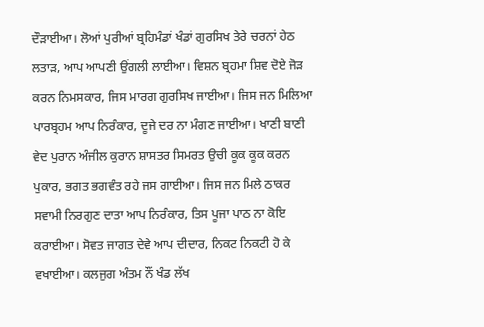ਦੌੜਾਈਆ। ਲੋਆਂ ਪੁਰੀਆਂ ਬ੍ਰਹਿਮੰਡਾਂ ਖੰਡਾਂ ਗੁਰਸਿਖ ਤੇਰੇ ਚਰਨਾਂ ਹੇਠ ਲਤਾੜ, ਆਪ ਆਪਣੀ ਉਂਗਲੀ ਲਾਈਆ। ਵਿਸ਼ਨ ਬ੍ਰਹਮਾ ਸ਼ਿਵ ਦੋਏ ਜੋੜ ਕਰਨ ਨਿਮਸਕਾਰ, ਜਿਸ ਮਾਰਗ ਗੁਰਸਿਖ ਜਾਈਆ। ਜਿਸ ਜਨ ਮਿਲਿਆ ਪਾਰਬ੍ਰਹਮ ਆਪ ਨਿਰੰਕਾਰ, ਦੂਜੇ ਦਰ ਨਾ ਮੰਗਣ ਜਾਈਆ। ਖਾਣੀ ਬਾਣੀ ਵੇਦ ਪੁਰਾਨ ਅੰਜੀਲ ਕੁਰਾਨ ਸ਼ਾਸਤਰ ਸਿਮਰਤ ਉਚੀ ਕੂਕ ਕੂਕ ਕਰਨ ਪੁਕਾਰ, ਭਗਤ ਭਗਵੰਤ ਰਹੇ ਜਸ ਗਾਈਆ। ਜਿਸ ਜਨ ਮਿਲੇ ਠਾਕਰ ਸਵਾਮੀ ਨਿਰਗੁਣ ਦਾਤਾ ਆਪ ਨਿਰੰਕਾਰ, ਤਿਸ ਪੂਜਾ ਪਾਠ ਨਾ ਕੋਇ ਕਰਾਈਆ। ਸੋਵਤ ਜਾਗਤ ਦੇਵੇ ਆਪ ਦੀਦਾਰ, ਨਿਕਟ ਨਿਕਟੀ ਹੋ ਕੇ ਵਖਾਈਆ। ਕਲਜੁਗ ਅੰਤਮ ਨੌਂ ਖੰਡ ਲੱਖ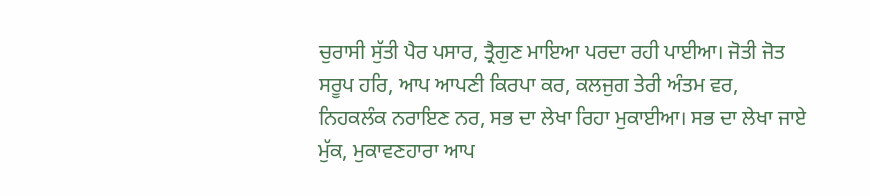ਚੁਰਾਸੀ ਸੁੱਤੀ ਪੈਰ ਪਸਾਰ, ਤ੍ਰੈਗੁਣ ਮਾਇਆ ਪਰਦਾ ਰਹੀ ਪਾਈਆ। ਜੋਤੀ ਜੋਤ ਸਰੂਪ ਹਰਿ, ਆਪ ਆਪਣੀ ਕਿਰਪਾ ਕਰ, ਕਲਜੁਗ ਤੇਰੀ ਅੰਤਮ ਵਰ, ਨਿਹਕਲੰਕ ਨਰਾਇਣ ਨਰ, ਸਭ ਦਾ ਲੇਖਾ ਰਿਹਾ ਮੁਕਾਈਆ। ਸਭ ਦਾ ਲੇਖਾ ਜਾਏ ਮੁੱਕ, ਮੁਕਾਵਣਹਾਰਾ ਆਪ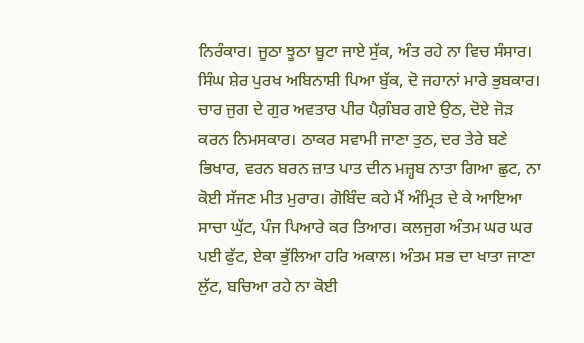ਨਿਰੰਕਾਰ। ਜੂਠਾ ਝੂਠਾ ਬੂਟਾ ਜਾਏ ਸੁੱਕ, ਅੰਤ ਰਹੇ ਨਾ ਵਿਚ ਸੰਸਾਰ। ਸਿੰਘ ਸ਼ੇਰ ਪੁਰਖ ਅਬਿਨਾਸ਼ੀ ਪਿਆ ਬੁੱਕ, ਦੋ ਜਹਾਨਾਂ ਮਾਰੇ ਭੁਬਕਾਰ। ਚਾਰ ਜੁਗ ਦੇ ਗੁਰ ਅਵਤਾਰ ਪੀਰ ਪੈਗ਼ੰਬਰ ਗਏ ਉਠ, ਦੋਏ ਜੋੜ ਕਰਨ ਨਿਮਸਕਾਰ। ਠਾਕਰ ਸਵਾਮੀ ਜਾਣਾ ਤੁਠ, ਦਰ ਤੇਰੇ ਬਣੇ ਭਿਖਾਰ, ਵਰਨ ਬਰਨ ਜ਼ਾਤ ਪਾਤ ਦੀਨ ਮਜ਼੍ਹਬ ਨਾਤਾ ਗਿਆ ਛੁਟ, ਨਾ ਕੋਈ ਸੱਜਣ ਮੀਤ ਮੁਰਾਰ। ਗੋਬਿੰਦ ਕਹੇ ਮੈਂ ਅੰਮ੍ਰਿਤ ਦੇ ਕੇ ਆਇਆ ਸਾਚਾ ਘੁੱਟ, ਪੰਜ ਪਿਆਰੇ ਕਰ ਤਿਆਰ। ਕਲਜੁਗ ਅੰਤਮ ਘਰ ਘਰ ਪਈ ਫੁੱਟ, ਏਕਾ ਭੁੱਲਿਆ ਹਰਿ ਅਕਾਲ। ਅੰਤਮ ਸਭ ਦਾ ਖਾਤਾ ਜਾਣਾ ਲੁੱਟ, ਬਚਿਆ ਰਹੇ ਨਾ ਕੋਈ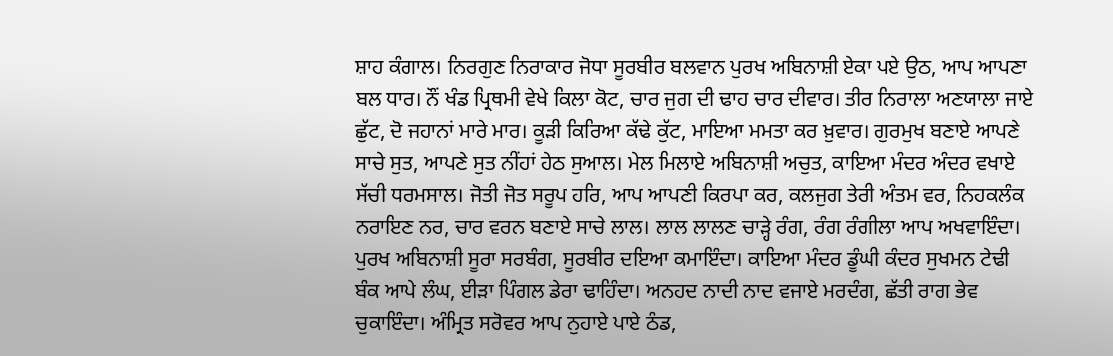ਸ਼ਾਹ ਕੰਗਾਲ। ਨਿਰਗੁਣ ਨਿਰਾਕਾਰ ਜੋਧਾ ਸੂਰਬੀਰ ਬਲਵਾਨ ਪੁਰਖ ਅਬਿਨਾਸ਼ੀ ਏਕਾ ਪਏ ਉਠ, ਆਪ ਆਪਣਾ ਬਲ ਧਾਰ। ਨੌਂ ਖੰਡ ਪ੍ਰਿਥਮੀ ਵੇਖੇ ਕਿਲਾ ਕੋਟ, ਚਾਰ ਜੁਗ ਦੀ ਢਾਹ ਚਾਰ ਦੀਵਾਰ। ਤੀਰ ਨਿਰਾਲਾ ਅਣਯਾਲਾ ਜਾਏ ਛੁੱਟ, ਦੋ ਜਹਾਨਾਂ ਮਾਰੇ ਮਾਰ। ਕੂੜੀ ਕਿਰਿਆ ਕੱਢੇ ਕੁੱਟ, ਮਾਇਆ ਮਮਤਾ ਕਰ ਖ਼ੁਵਾਰ। ਗੁਰਮੁਖ ਬਣਾਏ ਆਪਣੇ ਸਾਚੇ ਸੁਤ, ਆਪਣੇ ਸੁਤ ਨੀਂਹਾਂ ਹੇਠ ਸੁਆਲ। ਮੇਲ ਮਿਲਾਏ ਅਬਿਨਾਸ਼ੀ ਅਚੁਤ, ਕਾਇਆ ਮੰਦਰ ਅੰਦਰ ਵਖਾਏ ਸੱਚੀ ਧਰਮਸਾਲ। ਜੋਤੀ ਜੋਤ ਸਰੂਪ ਹਰਿ, ਆਪ ਆਪਣੀ ਕਿਰਪਾ ਕਰ, ਕਲਜੁਗ ਤੇਰੀ ਅੰਤਮ ਵਰ, ਨਿਹਕਲੰਕ ਨਰਾਇਣ ਨਰ, ਚਾਰ ਵਰਨ ਬਣਾਏ ਸਾਚੇ ਲਾਲ। ਲਾਲ ਲਾਲਣ ਚਾੜ੍ਹੇ ਰੰਗ, ਰੰਗ ਰੰਗੀਲਾ ਆਪ ਅਖਵਾਇੰਦਾ। ਪੁਰਖ ਅਬਿਨਾਸ਼ੀ ਸੂਰਾ ਸਰਬੰਗ, ਸੂਰਬੀਰ ਦਇਆ ਕਮਾਇੰਦਾ। ਕਾਇਆ ਮੰਦਰ ਡੂੰਘੀ ਕੰਦਰ ਸੁਖਮਨ ਟੇਢੀ ਬੰਕ ਆਪੇ ਲੰਘ, ਈੜਾ ਪਿੰਗਲ ਡੇਰਾ ਢਾਹਿੰਦਾ। ਅਨਹਦ ਨਾਦੀ ਨਾਦ ਵਜਾਏ ਮਰਦੰਗ, ਛੱਤੀ ਰਾਗ ਭੇਵ ਚੁਕਾਇੰਦਾ। ਅੰਮ੍ਰਿਤ ਸਰੋਵਰ ਆਪ ਨੁਹਾਏ ਪਾਏ ਠੰਡ,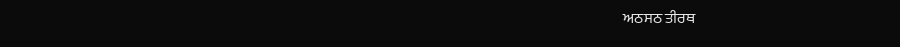ਅਠਸਠ ਤੀਰਥ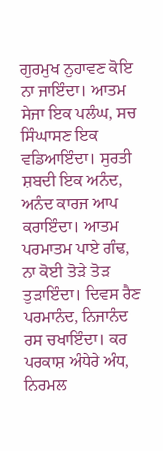ਗੁਰਮੁਖ ਨੁਹਾਵਣ ਕੋਇ ਨਾ ਜਾਇੰਦਾ। ਆਤਮ ਸੇਜਾ ਇਕ ਪਲੰਘ, ਸਚ ਸਿੰਘਾਸਣ ਇਕ ਵਡਿਆਇੰਦਾ। ਸੁਰਤੀ ਸ਼ਬਦੀ ਇਕ ਅਨੰਦ, ਅਨੰਦ ਕਾਰਜ ਆਪ ਕਰਾਇੰਦਾ। ਆਤਮ ਪਰਮਾਤਮ ਪਾਏ ਗੰਢ, ਨਾ ਕੋਈ ਤੋੜੇ ਤੋੜ ਤੁੜਾਇੰਦਾ। ਦਿਵਸ ਰੈਣ ਪਰਮਾਨੰਦ, ਨਿਜਾਨੰਦ ਰਸ ਚਖਾਇੰਦਾ। ਕਰ ਪਰਕਾਸ਼ ਅੰਧੇਰੇ ਅੰਧ, ਨਿਰਮਲ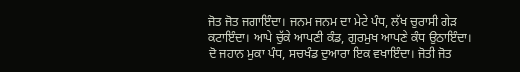ਜੋਤ ਜੋਤ ਜਗਾਇੰਦਾ। ਜਨਮ ਜਨਮ ਦਾ ਮੇਟੇ ਪੰਧ, ਲੱਖ ਚੁਰਾਸੀ ਗੇੜ ਕਟਾਇੰਦਾ। ਆਪੇ ਚੁੱਕੇ ਆਪਣੀ ਕੰਡ, ਗੁਰਮੁਖ ਆਪਣੇ ਕੰਧ ਉਠਾਇੰਦਾ। ਦੋ ਜਹਾਨ ਮੁਕਾ ਪੰਧ, ਸਚਖੰਡ ਦੁਆਰਾ ਇਕ ਵਖਾਇੰਦਾ। ਜੋਤੀ ਜੋਤ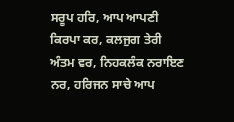ਸਰੂਪ ਹਰਿ, ਆਪ ਆਪਣੀ ਕਿਰਪਾ ਕਰ, ਕਲਜੁਗ ਤੇਰੀ ਅੰਤਮ ਵਰ, ਨਿਹਕਲੰਕ ਨਰਾਇਣ ਨਰ, ਹਰਿਜਨ ਸਾਚੇ ਆਪ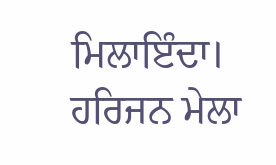ਮਿਲਾਇੰਦਾ। ਹਰਿਜਨ ਮੇਲਾ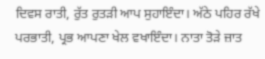ਦਿਵਸ ਰਾਤੀ, ਰੁੱਤ ਰੁਤੜੀ ਆਪ ਸੁਹਾਇੰਦਾ। ਅੱਠੇ ਪਹਿਰ ਰੱਖੇ ਪਰਭਾਤੀ, ਪ੍ਰਭ ਆਪਣਾ ਖੇਲ ਵਖਾਇੰਦਾ। ਨਾਤਾ ਤੋੜੇ ਜ਼ਾਤ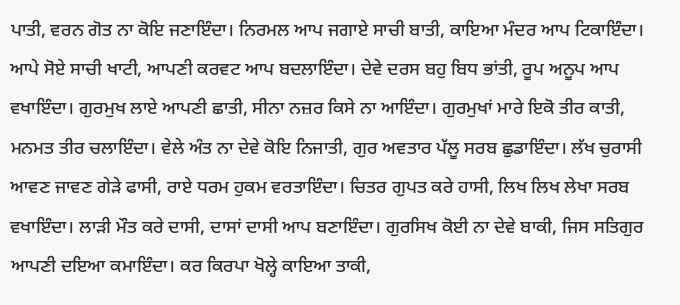ਪਾਤੀ, ਵਰਨ ਗੋਤ ਨਾ ਕੋਇ ਜਣਾਇੰਦਾ। ਨਿਰਮਲ ਆਪ ਜਗਾਏ ਸਾਚੀ ਬਾਤੀ, ਕਾਇਆ ਮੰਦਰ ਆਪ ਟਿਕਾਇੰਦਾ। ਆਪੇ ਸੋਏ ਸਾਚੀ ਖਾਟੀ, ਆਪਣੀ ਕਰਵਟ ਆਪ ਬਦਲਾਇੰਦਾ। ਦੇਵੇ ਦਰਸ ਬਹੁ ਬਿਧ ਭਾਂਤੀ, ਰੂਪ ਅਨੂਪ ਆਪ ਵਖਾਇੰਦਾ। ਗੁਰਮੁਖ ਲਾਏ ਆਪਣੀ ਛਾਤੀ, ਸੀਨਾ ਨਜ਼ਰ ਕਿਸੇ ਨਾ ਆਇੰਦਾ। ਗੁਰਮੁਖਾਂ ਮਾਰੇ ਇਕੋ ਤੀਰ ਕਾਤੀ, ਮਨਮਤ ਤੀਰ ਚਲਾਇੰਦਾ। ਵੇਲੇ ਅੰਤ ਨਾ ਦੇਵੇ ਕੋਇ ਨਿਜਾਤੀ, ਗੁਰ ਅਵਤਾਰ ਪੱਲੂ ਸਰਬ ਛੁਡਾਇੰਦਾ। ਲੱਖ ਚੁਰਾਸੀ ਆਵਣ ਜਾਵਣ ਗੇੜੇ ਫਾਸੀ, ਰਾਏ ਧਰਮ ਹੁਕਮ ਵਰਤਾਇੰਦਾ। ਚਿਤਰ ਗੁਪਤ ਕਰੇ ਹਾਸੀ, ਲਿਖ ਲਿਖ ਲੇਖਾ ਸਰਬ ਵਖਾਇੰਦਾ। ਲਾੜੀ ਮੌਤ ਕਰੇ ਦਾਸੀ, ਦਾਸਾਂ ਦਾਸੀ ਆਪ ਬਣਾਇੰਦਾ। ਗੁਰਸਿਖ ਕੋਈ ਨਾ ਦੇਵੇ ਬਾਕੀ, ਜਿਸ ਸਤਿਗੁਰ ਆਪਣੀ ਦਇਆ ਕਮਾਇੰਦਾ। ਕਰ ਕਿਰਪਾ ਖੋਲ੍ਹੇ ਕਾਇਆ ਤਾਕੀ,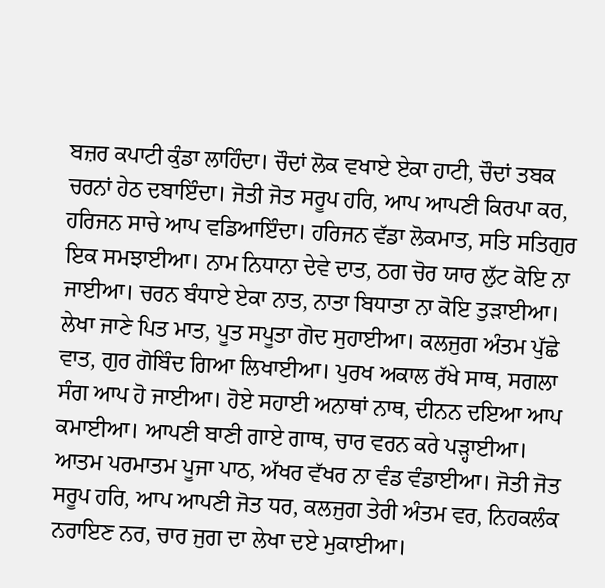ਬਜ਼ਰ ਕਪਾਟੀ ਕੁੰਡਾ ਲਾਹਿੰਦਾ। ਚੌਦਾਂ ਲੋਕ ਵਖਾਏ ਏਕਾ ਹਾਟੀ, ਚੌਦਾਂ ਤਬਕ ਚਰਨਾਂ ਹੇਠ ਦਬਾਇੰਦਾ। ਜੋਤੀ ਜੋਤ ਸਰੂਪ ਹਰਿ, ਆਪ ਆਪਣੀ ਕਿਰਪਾ ਕਰ, ਹਰਿਜਨ ਸਾਚੇ ਆਪ ਵਡਿਆਇੰਦਾ। ਹਰਿਜਨ ਵੱਡਾ ਲੋਕਮਾਤ, ਸਤਿ ਸਤਿਗੁਰ ਇਕ ਸਮਝਾਈਆ। ਨਾਮ ਨਿਧਾਨਾ ਦੇਵੇ ਦਾਤ, ਠਗ ਚੋਰ ਯਾਰ ਲੁੱਟ ਕੋਇ ਨਾ ਜਾਈਆ। ਚਰਨ ਬੰਧਾਏ ਏਕਾ ਨਾਤ, ਨਾਤਾ ਬਿਧਾਤਾ ਨਾ ਕੋਇ ਤੁੜਾਈਆ। ਲੇਖਾ ਜਾਣੇ ਪਿਤ ਮਾਤ, ਪੂਤ ਸਪੂਤਾ ਗੋਦ ਸੁਹਾਈਆ। ਕਲਜੁਗ ਅੰਤਮ ਪੁੱਛੇ ਵਾਤ, ਗੁਰ ਗੋਬਿੰਦ ਗਿਆ ਲਿਖਾਈਆ। ਪੁਰਖ ਅਕਾਲ ਰੱਖੇ ਸਾਥ, ਸਗਲਾ ਸੰਗ ਆਪ ਹੋ ਜਾਈਆ। ਹੋਏ ਸਹਾਈ ਅਨਾਥਾਂ ਨਾਥ, ਦੀਨਨ ਦਇਆ ਆਪ ਕਮਾਈਆ। ਆਪਣੀ ਬਾਣੀ ਗਾਏ ਗਾਥ, ਚਾਰ ਵਰਨ ਕਰੇ ਪੜ੍ਹਾਈਆ। ਆਤਮ ਪਰਮਾਤਮ ਪੂਜਾ ਪਾਠ, ਅੱਖਰ ਵੱਖਰ ਨਾ ਵੰਡ ਵੰਡਾਈਆ। ਜੋਤੀ ਜੋਤ ਸਰੂਪ ਹਰਿ, ਆਪ ਆਪਣੀ ਜੋਤ ਧਰ, ਕਲਜੁਗ ਤੇਰੀ ਅੰਤਮ ਵਰ, ਨਿਹਕਲੰਕ ਨਰਾਇਣ ਨਰ, ਚਾਰ ਜੁਗ ਦਾ ਲੇਖਾ ਦਏ ਮੁਕਾਈਆ।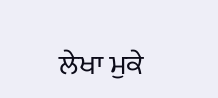ਲੇਖਾ ਮੁਕੇ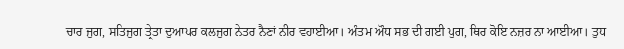ਚਾਰ ਜੁਗ, ਸਤਿਜੁਗ ਤ੍ਰੇਤਾ ਦੁਆਪਰ ਕਲਜੁਗ ਨੇਤਰ ਨੈਣਾਂ ਨੀਰ ਵਹਾਈਆ। ਅੰਤਮ ਔਧ ਸਭ ਦੀ ਗਈ ਪੁਗ, ਥਿਰ ਕੋਇ ਨਜ਼ਰ ਨਾ ਆਈਆ। ਤੁਧ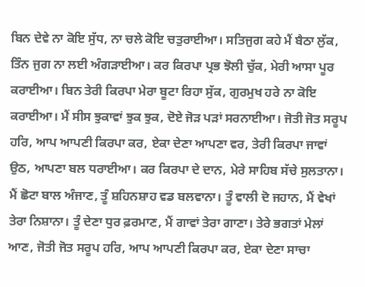ਬਿਨ ਦੇਵੇ ਨਾ ਕੋਇ ਸੁੱਧ, ਨਾ ਚਲੇ ਕੋਇ ਚਤੁਰਾਈਆ। ਸਤਿਜੁਗ ਕਹੇ ਮੈਂ ਬੈਠਾ ਲੁੱਕ, ਤਿੰਨ ਜੁਗ ਨਾ ਲਈ ਅੰਗੜਾਈਆ। ਕਰ ਕਿਰਪਾ ਪ੍ਰਭ ਝੋਲੀ ਚੁੱਕ, ਮੇਰੀ ਆਸਾ ਪੂਰ ਕਰਾਈਆ। ਬਿਨ ਤੇਰੀ ਕਿਰਪਾ ਮੇਰਾ ਬੂਟਾ ਰਿਹਾ ਸੁੱਕ, ਗੁਰਮੁਖ ਹਰੇ ਨਾ ਕੋਇ ਕਰਾਈਆ। ਮੈਂ ਸੀਸ ਝੁਕਾਵਾਂ ਝੁਕ ਝੁਕ, ਦੋਏ ਜੋੜ ਪੜਾਂ ਸਰਨਾਈਆ। ਜੋਤੀ ਜੋਤ ਸਰੂਪ ਹਰਿ, ਆਪ ਆਪਣੀ ਕਿਰਪਾ ਕਰ, ਏਕਾ ਦੇਣਾ ਆਪਣਾ ਵਰ, ਤੇਰੀ ਕਿਰਪਾ ਜਾਵਾਂ ਉਠ, ਆਪਣਾ ਬਲ ਧਰਾਈਆ। ਕਰ ਕਿਰਪਾ ਦੇ ਦਾਨ, ਮੇਰੇ ਸਾਹਿਬ ਸੱਚੇ ਸੁਲਤਾਨਾ। ਮੈਂ ਛੋਟਾ ਬਾਲ ਅੰਜਾਣ, ਤੂੰ ਸ਼ਹਿਨਸ਼ਾਹ ਵਡ ਬਲਵਾਨਾ। ਤੂੰ ਵਾਲੀ ਦੋ ਜਹਾਨ, ਮੈਂ ਵੇਖਾਂ ਤੇਰਾ ਨਿਸ਼ਾਨਾ। ਤੂੰ ਦੇਣਾ ਧੁਰ ਫ਼ਰਮਾਣ, ਮੈਂ ਗਾਵਾਂ ਤੇਰਾ ਗਾਣਾ। ਤੇਰੇ ਭਗਤਾਂ ਮੇਲਾਂ ਆਣ, ਜੋਤੀ ਜੋਤ ਸਰੂਪ ਹਰਿ, ਆਪ ਆਪਣੀ ਕਿਰਪਾ ਕਰ, ਏਕਾ ਦੇਣਾ ਸਾਚਾ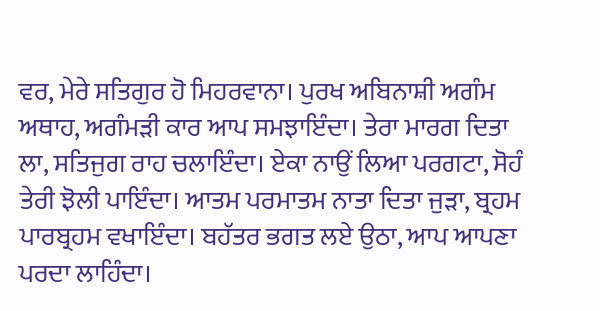ਵਰ, ਮੇਰੇ ਸਤਿਗੁਰ ਹੋ ਮਿਹਰਵਾਨਾ। ਪੁਰਖ ਅਬਿਨਾਸ਼ੀ ਅਗੰਮ ਅਥਾਹ, ਅਗੰਮੜੀ ਕਾਰ ਆਪ ਸਮਝਾਇੰਦਾ। ਤੇਰਾ ਮਾਰਗ ਦਿਤਾ ਲਾ, ਸਤਿਜੁਗ ਰਾਹ ਚਲਾਇੰਦਾ। ਏਕਾ ਨਾਉਂ ਲਿਆ ਪਰਗਟਾ, ਸੋਹੰ ਤੇਰੀ ਝੋਲੀ ਪਾਇੰਦਾ। ਆਤਮ ਪਰਮਾਤਮ ਨਾਤਾ ਦਿਤਾ ਜੁੜਾ, ਬ੍ਰਹਮ ਪਾਰਬ੍ਰਹਮ ਵਖਾਇੰਦਾ। ਬਹੱਤਰ ਭਗਤ ਲਏ ਉਠਾ, ਆਪ ਆਪਣਾ ਪਰਦਾ ਲਾਹਿੰਦਾ।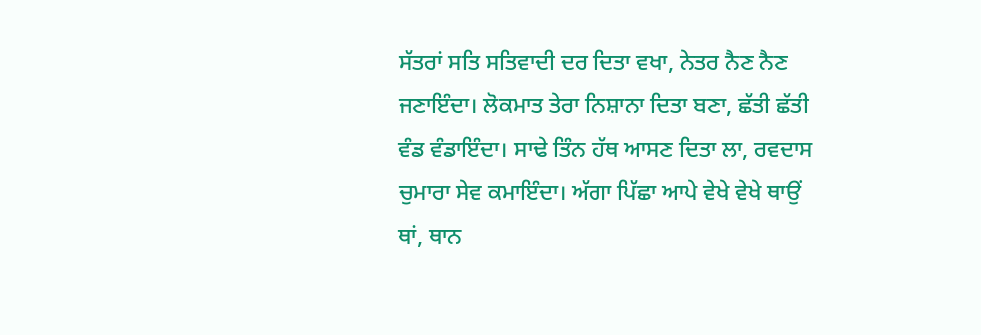ਸੱਤਰਾਂ ਸਤਿ ਸਤਿਵਾਦੀ ਦਰ ਦਿਤਾ ਵਖਾ, ਨੇਤਰ ਨੈਣ ਨੈਣ ਜਣਾਇੰਦਾ। ਲੋਕਮਾਤ ਤੇਰਾ ਨਿਸ਼ਾਨਾ ਦਿਤਾ ਬਣਾ, ਛੱਤੀ ਛੱਤੀ ਵੰਡ ਵੰਡਾਇੰਦਾ। ਸਾਢੇ ਤਿੰਨ ਹੱਥ ਆਸਣ ਦਿਤਾ ਲਾ, ਰਵਦਾਸ ਚੁਮਾਰਾ ਸੇਵ ਕਮਾਇੰਦਾ। ਅੱਗਾ ਪਿੱਛਾ ਆਪੇ ਵੇਖੇ ਵੇਖੇ ਥਾਉਂ ਥਾਂ, ਥਾਨ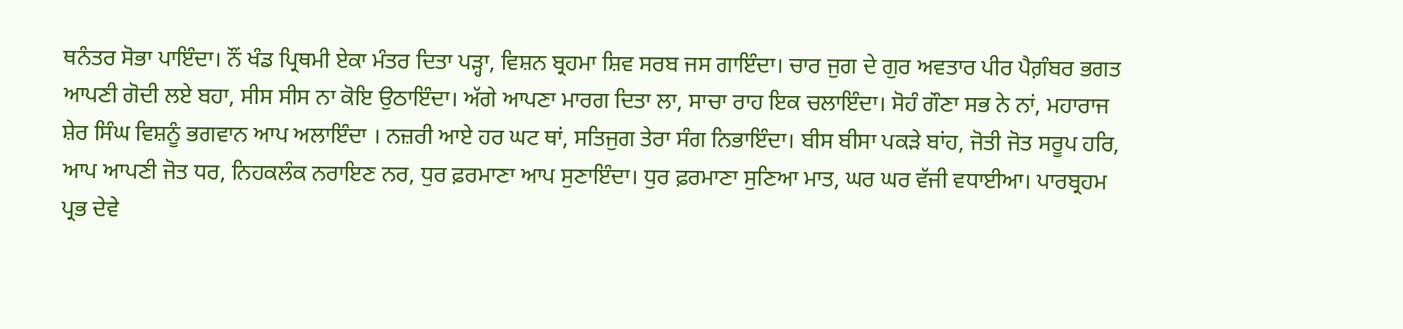ਥਨੰਤਰ ਸੋਭਾ ਪਾਇੰਦਾ। ਨੌਂ ਖੰਡ ਪ੍ਰਿਥਮੀ ਏਕਾ ਮੰਤਰ ਦਿਤਾ ਪੜ੍ਹਾ, ਵਿਸ਼ਨ ਬ੍ਰਹਮਾ ਸ਼ਿਵ ਸਰਬ ਜਸ ਗਾਇੰਦਾ। ਚਾਰ ਜੁਗ ਦੇ ਗੁਰ ਅਵਤਾਰ ਪੀਰ ਪੈਗ਼ੰਬਰ ਭਗਤ ਆਪਣੀ ਗੋਦੀ ਲਏ ਬਹਾ, ਸੀਸ ਸੀਸ ਨਾ ਕੋਇ ਉਠਾਇੰਦਾ। ਅੱਗੇ ਆਪਣਾ ਮਾਰਗ ਦਿਤਾ ਲਾ, ਸਾਚਾ ਰਾਹ ਇਕ ਚਲਾਇੰਦਾ। ਸੋਹੰ ਗੌਣਾ ਸਭ ਨੇ ਨਾਂ, ਮਹਾਰਾਜ ਸ਼ੇਰ ਸਿੰਘ ਵਿਸ਼ਨੂੰ ਭਗਵਾਨ ਆਪ ਅਲਾਇੰਦਾ । ਨਜ਼ਰੀ ਆਏ ਹਰ ਘਟ ਥਾਂ, ਸਤਿਜੁਗ ਤੇਰਾ ਸੰਗ ਨਿਭਾਇੰਦਾ। ਬੀਸ ਬੀਸਾ ਪਕੜੇ ਬਾਂਹ, ਜੋਤੀ ਜੋਤ ਸਰੂਪ ਹਰਿ, ਆਪ ਆਪਣੀ ਜੋਤ ਧਰ, ਨਿਹਕਲੰਕ ਨਰਾਇਣ ਨਰ, ਧੁਰ ਫ਼ਰਮਾਣਾ ਆਪ ਸੁਣਾਇੰਦਾ। ਧੁਰ ਫ਼ਰਮਾਣਾ ਸੁਣਿਆ ਮਾਤ, ਘਰ ਘਰ ਵੱਜੀ ਵਧਾਈਆ। ਪਾਰਬ੍ਰਹਮ ਪ੍ਰਭ ਦੇਵੇ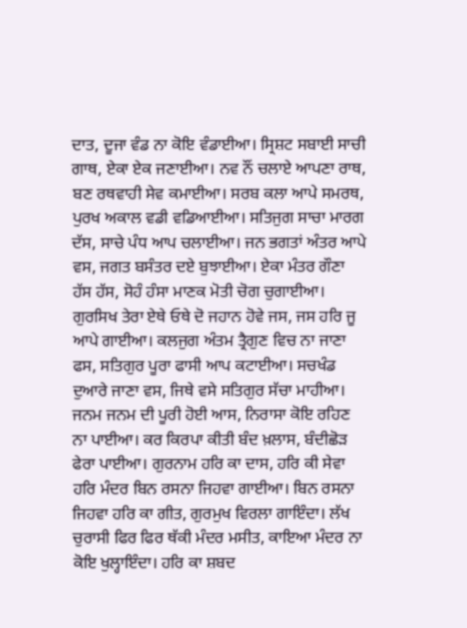ਦਾਤ, ਦੂਜਾ ਵੰਡ ਨਾ ਕੋਇ ਵੰਡਾਈਆ। ਸ੍ਰਿਸ਼ਟ ਸਬਾਈ ਸਾਚੀ ਗਾਥ, ਏਕਾ ਏਕ ਜਣਾਈਆ। ਨਵ ਨੌਂ ਚਲਾਏ ਆਪਣਾ ਰਾਥ, ਬਣ ਰਥਵਾਹੀ ਸੇਵ ਕਮਾਈਆ। ਸਰਬ ਕਲਾ ਆਪੇ ਸਮਰਥ, ਪੁਰਖ ਅਕਾਲ ਵਡੀ ਵਡਿਆਈਆ। ਸਤਿਜੁਗ ਸਾਚਾ ਮਾਰਗ ਦੱਸ, ਸਾਚੇ ਪੰਧ ਆਪ ਚਲਾਈਆ। ਜਨ ਭਗਤਾਂ ਅੰਤਰ ਆਪੇ ਵਸ, ਜਗਤ ਬਸੰਤਰ ਦਏ ਬੁਝਾਈਆ। ਏਕਾ ਮੰਤਰ ਗੌਣਾ ਹੱਸ ਹੱਸ, ਸੋਹੰ ਹੰਸਾ ਮਾਣਕ ਮੋਤੀ ਚੋਗ ਚੁਗਾਈਆ। ਗੁਰਸਿਖ ਤੇਰਾ ਏਥੇ ਓਥੇ ਦੋ ਜਹਾਨ ਹੋਵੇ ਜਸ, ਜਸ ਹਰਿ ਜੂ ਆਪੇ ਗਾਈਆ। ਕਲਜੁਗ ਅੰਤਮ ਤ੍ਰੈਗੁਣ ਵਿਚ ਨਾ ਜਾਣਾ ਫਸ, ਸਤਿਗੁਰ ਪੂਰਾ ਫਾਸੀ ਆਪ ਕਟਾਈਆ। ਸਚਖੰਡ ਦੁਆਰੇ ਜਾਣਾ ਵਸ, ਜਿਥੇ ਵਸੇ ਸਤਿਗੁਰ ਸੱਚਾ ਮਾਹੀਆ। ਜਨਮ ਜਨਮ ਦੀ ਪੂਰੀ ਹੋਈ ਆਸ, ਨਿਰਾਸਾ ਕੋਇ ਰਹਿਣ ਨਾ ਪਾਈਆ। ਕਰ ਕਿਰਪਾ ਕੀਤੀ ਬੰਦ ਖ਼ਲਾਸ, ਬੰਦੀਛੋੜ ਫੇਰਾ ਪਾਈਆ। ਗੁਰਨਾਮ ਹਰਿ ਕਾ ਦਾਸ, ਹਰਿ ਕੀ ਸੇਵਾ ਹਰਿ ਮੰਦਰ ਬਿਨ ਰਸਨਾ ਜਿਹਵਾ ਗਾਈਆ। ਬਿਨ ਰਸਨਾ ਜਿਹਵਾ ਹਰਿ ਕਾ ਗੀਤ, ਗੁਰਮੁਖ ਵਿਰਲਾ ਗਾਇੰਦਾ। ਲੱਖ ਚੁਰਾਸੀ ਫਿਰ ਫਿਰ ਥੱਕੀ ਮੰਦਰ ਮਸੀਤ, ਕਾਇਆ ਮੰਦਰ ਨਾ ਕੋਇ ਖੁਲ੍ਹਾਇੰਦਾ। ਹਰਿ ਕਾ ਸ਼ਬਦ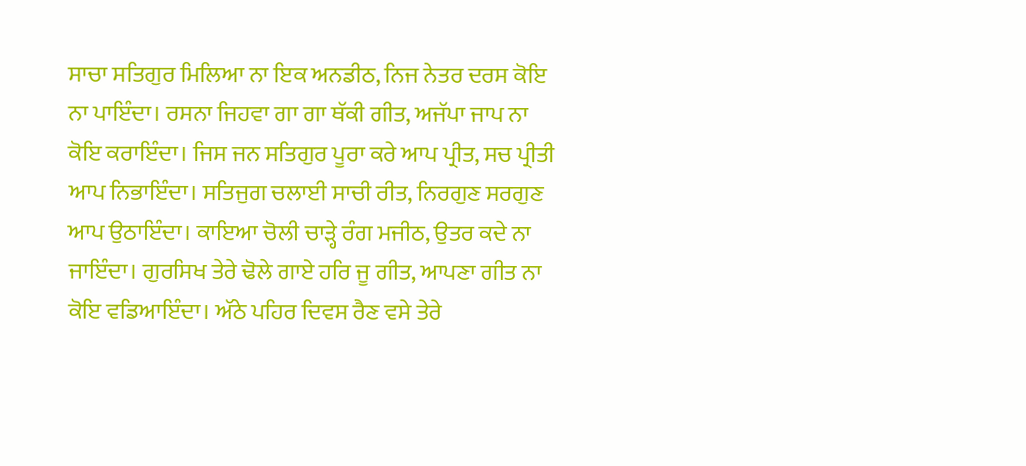ਸਾਚਾ ਸਤਿਗੁਰ ਮਿਲਿਆ ਨਾ ਇਕ ਅਨਡੀਠ, ਨਿਜ ਨੇਤਰ ਦਰਸ ਕੋਇ ਨਾ ਪਾਇੰਦਾ। ਰਸਨਾ ਜਿਹਵਾ ਗਾ ਗਾ ਥੱਕੀ ਗੀਤ, ਅਜੱਪਾ ਜਾਪ ਨਾ ਕੋਇ ਕਰਾਇੰਦਾ। ਜਿਸ ਜਨ ਸਤਿਗੁਰ ਪੂਰਾ ਕਰੇ ਆਪ ਪ੍ਰੀਤ, ਸਚ ਪ੍ਰੀਤੀ ਆਪ ਨਿਭਾਇੰਦਾ। ਸਤਿਜੁਗ ਚਲਾਈ ਸਾਚੀ ਰੀਤ, ਨਿਰਗੁਣ ਸਰਗੁਣ ਆਪ ਉਠਾਇੰਦਾ। ਕਾਇਆ ਚੋਲੀ ਚਾੜ੍ਹੇ ਰੰਗ ਮਜੀਠ, ਉਤਰ ਕਦੇ ਨਾ ਜਾਇੰਦਾ। ਗੁਰਸਿਖ ਤੇਰੇ ਢੋਲੇ ਗਾਏ ਹਰਿ ਜੂ ਗੀਤ, ਆਪਣਾ ਗੀਤ ਨਾ ਕੋਇ ਵਡਿਆਇੰਦਾ। ਅੱਠੇ ਪਹਿਰ ਦਿਵਸ ਰੈਣ ਵਸੇ ਤੇਰੇ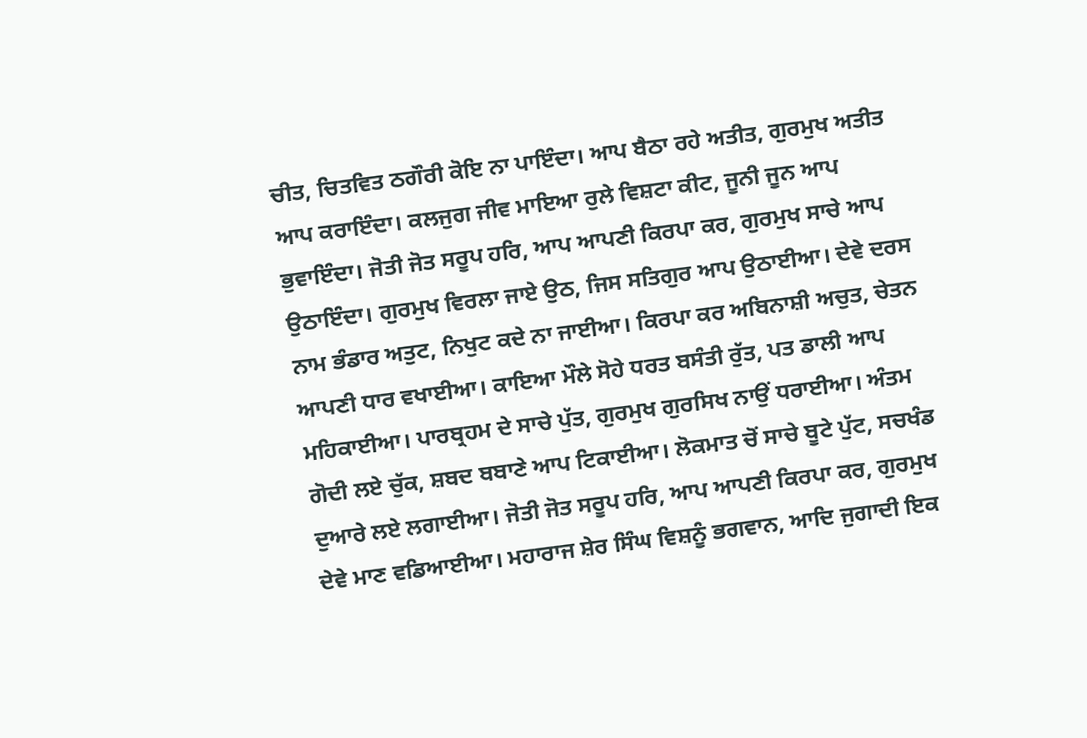ਚੀਤ, ਚਿਤਵਿਤ ਠਗੌਰੀ ਕੋਇ ਨਾ ਪਾਇੰਦਾ। ਆਪ ਬੈਠਾ ਰਹੇ ਅਤੀਤ, ਗੁਰਮੁਖ ਅਤੀਤ ਆਪ ਕਰਾਇੰਦਾ। ਕਲਜੁਗ ਜੀਵ ਮਾਇਆ ਰੁਲੇ ਵਿਸ਼ਟਾ ਕੀਟ, ਜੂਨੀ ਜੂਨ ਆਪ ਭੁਵਾਇੰਦਾ। ਜੋਤੀ ਜੋਤ ਸਰੂਪ ਹਰਿ, ਆਪ ਆਪਣੀ ਕਿਰਪਾ ਕਰ, ਗੁਰਮੁਖ ਸਾਚੇ ਆਪ ਉਠਾਇੰਦਾ। ਗੁਰਮੁਖ ਵਿਰਲਾ ਜਾਏ ਉਠ, ਜਿਸ ਸਤਿਗੁਰ ਆਪ ਉਠਾਈਆ। ਦੇਵੇ ਦਰਸ ਨਾਮ ਭੰਡਾਰ ਅਤੁਟ, ਨਿਖੁਟ ਕਦੇ ਨਾ ਜਾਈਆ। ਕਿਰਪਾ ਕਰ ਅਬਿਨਾਸ਼ੀ ਅਚੁਤ, ਚੇਤਨ ਆਪਣੀ ਧਾਰ ਵਖਾਈਆ। ਕਾਇਆ ਮੌਲੇ ਸੋਹੇ ਧਰਤ ਬਸੰਤੀ ਰੁੱਤ, ਪਤ ਡਾਲੀ ਆਪ ਮਹਿਕਾਈਆ। ਪਾਰਬ੍ਰਹਮ ਦੇ ਸਾਚੇ ਪੁੱਤ, ਗੁਰਮੁਖ ਗੁਰਸਿਖ ਨਾਉਂ ਧਰਾਈਆ। ਅੰਤਮ ਗੋਦੀ ਲਏ ਚੁੱਕ, ਸ਼ਬਦ ਬਬਾਣੇ ਆਪ ਟਿਕਾਈਆ। ਲੋਕਮਾਤ ਚੋਂ ਸਾਚੇ ਬੂਟੇ ਪੁੱਟ, ਸਚਖੰਡ ਦੁਆਰੇ ਲਏ ਲਗਾਈਆ। ਜੋਤੀ ਜੋਤ ਸਰੂਪ ਹਰਿ, ਆਪ ਆਪਣੀ ਕਿਰਪਾ ਕਰ, ਗੁਰਮੁਖ ਦੇਵੇ ਮਾਣ ਵਡਿਆਈਆ। ਮਹਾਰਾਜ ਸ਼ੇਰ ਸਿੰਘ ਵਿਸ਼ਨੂੰ ਭਗਵਾਨ, ਆਦਿ ਜੁਗਾਦੀ ਇਕ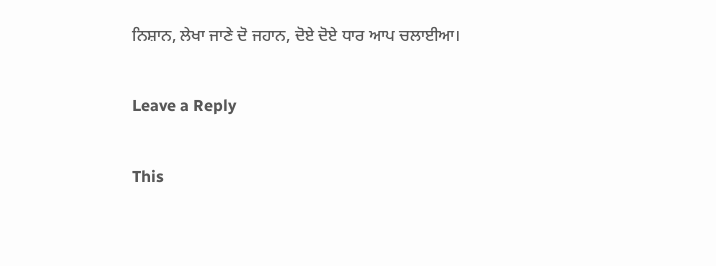ਨਿਸ਼ਾਨ, ਲੇਖਾ ਜਾਣੇ ਦੋ ਜਹਾਨ, ਦੋਏ ਦੋਏ ਧਾਰ ਆਪ ਚਲਾਈਆ।

Leave a Reply

This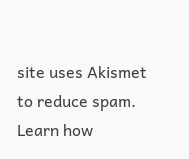site uses Akismet to reduce spam. Learn how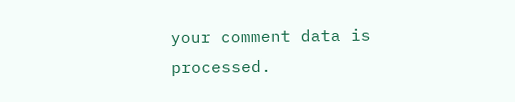your comment data is processed.